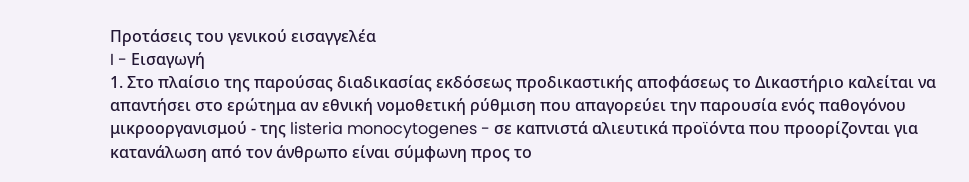Προτάσεις του γενικού εισαγγελέα
I - Εισαγωγή
1. Στο πλαίσιο της παρούσας διαδικασίας εκδόσεως προδικαστικής αποφάσεως το Δικαστήριο καλείται να απαντήσει στο ερώτημα αν εθνική νομοθετική ρύθμιση που απαγορεύει την παρουσία ενός παθογόνου μικροοργανισμού - της listeria monocytogenes - σε καπνιστά αλιευτικά προϊόντα που προορίζονται για κατανάλωση από τον άνθρωπο είναι σύμφωνη προς το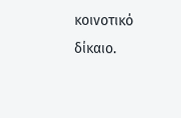κοινοτικό δίκαιο.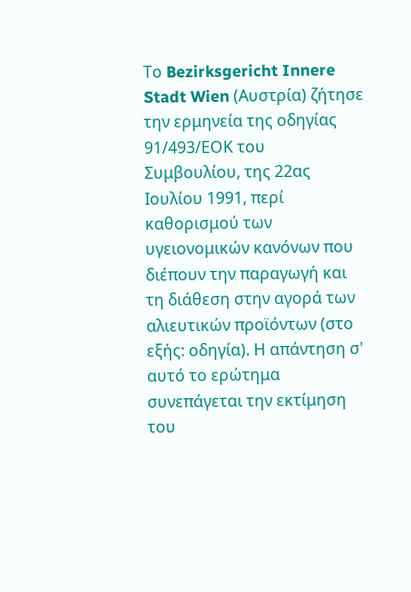Το Bezirksgericht Innere Stadt Wien (Αυστρία) ζήτησε την ερμηνεία της οδηγίας 91/493/ΕΟΚ του Συμβουλίου, της 22ας Ιουλίου 1991, περί καθορισμού των υγειονομικών κανόνων που διέπουν την παραγωγή και τη διάθεση στην αγορά των αλιευτικών προϊόντων (στο εξής: οδηγία). Η απάντηση σ' αυτό το ερώτημα συνεπάγεται την εκτίμηση του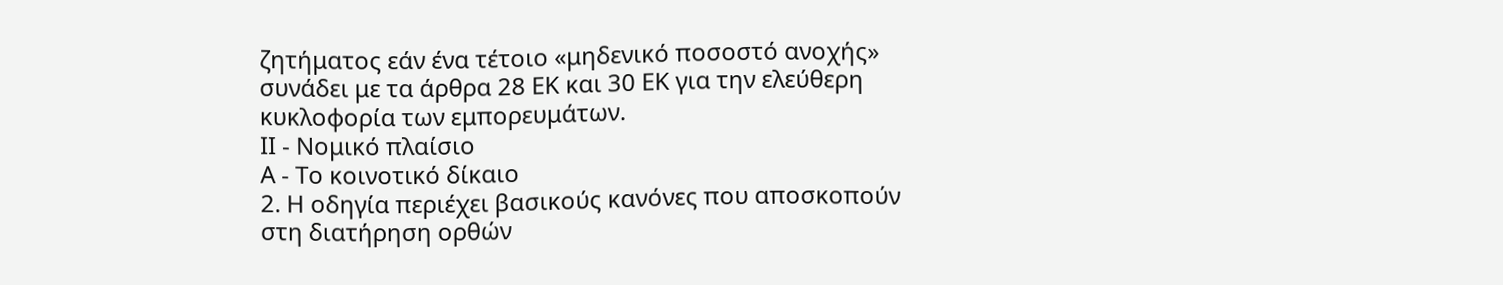ζητήματος εάν ένα τέτοιο «μηδενικό ποσοστό ανοχής» συνάδει με τα άρθρα 28 ΕΚ και 30 ΕΚ για την ελεύθερη κυκλοφορία των εμπορευμάτων.
ΙΙ - Νομικό πλαίσιο
Α - Το κοινοτικό δίκαιο
2. Η οδηγία περιέχει βασικούς κανόνες που αποσκοπούν στη διατήρηση ορθών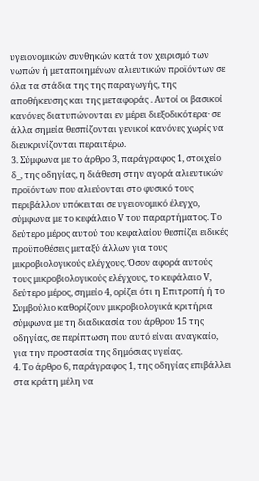υγειονομικών συνθηκών κατά τον χειρισμό των νωπών ή μεταποιημένων αλιευτικών προϊόντων σε όλα τα στάδια της της παραγωγής, της αποθήκευσης και της μεταφοράς . Αυτοί οι βασικοί κανόνες διατυπώνονται εν μέρει διεξοδικότερα· σε άλλα σημεία θεσπίζονται γενικοί κανόνες χωρίς να διευκρινίζονται περαιτέρω.
3. Σύμφωνα με το άρθρο 3, παράγραφος 1, στοιχείο δ_, της οδηγίας, η διάθεση στην αγορά αλιευτικών προϊόντων που αλιεύονται στο φυσικό τους περιβάλλον υπόκειται σε υγειονομικό έλεγχο, σύμφωνα με το κεφάλαιο V του παραρτήματος. Το δεύτερο μέρος αυτού του κεφαλαίου θεσπίζει ειδικές προϋποθέσεις μεταξύ άλλων για τους μικροβιολογικούς ελέγχους. Όσον αφορά αυτούς τους μικροβιολογικούς ελέγχους, το κεφάλαιο V, δεύτερο μέρος, σημείο 4, ορίζει ότι η Επιτροπή ή το Συμβούλιο καθορίζουν μικροβιολογικά κριτήρια σύμφωνα με τη διαδικασία του άρθρου 15 της οδηγίας, σε περίπτωση που αυτό είναι αναγκαίο, για την προστασία της δημόσιας υγείας.
4. Το άρθρο 6, παράγραφος 1, της οδηγίας επιβάλλει στα κράτη μέλη να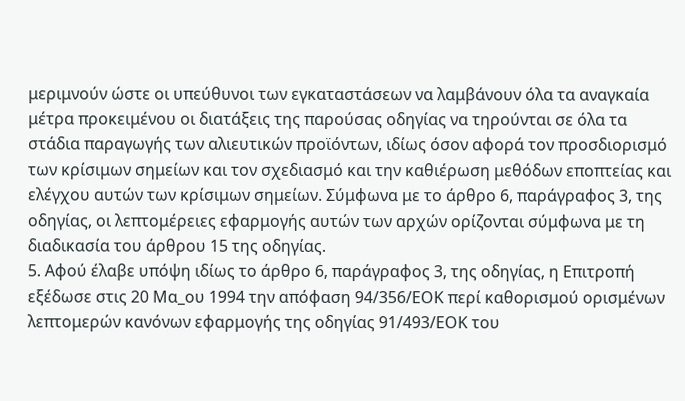μεριμνούν ώστε οι υπεύθυνοι των εγκαταστάσεων να λαμβάνουν όλα τα αναγκαία μέτρα προκειμένου οι διατάξεις της παρούσας οδηγίας να τηρούνται σε όλα τα στάδια παραγωγής των αλιευτικών προϊόντων, ιδίως όσον αφορά τον προσδιορισμό των κρίσιμων σημείων και τον σχεδιασμό και την καθιέρωση μεθόδων εποπτείας και ελέγχου αυτών των κρίσιμων σημείων. Σύμφωνα με το άρθρο 6, παράγραφος 3, της οδηγίας, οι λεπτομέρειες εφαρμογής αυτών των αρχών ορίζονται σύμφωνα με τη διαδικασία του άρθρου 15 της οδηγίας.
5. Αφού έλαβε υπόψη ιδίως το άρθρο 6, παράγραφος 3, της οδηγίας, η Επιτροπή εξέδωσε στις 20 Μα_ου 1994 την απόφαση 94/356/ΕΟΚ περί καθορισμού ορισμένων λεπτομερών κανόνων εφαρμογής της οδηγίας 91/493/ΕΟΚ του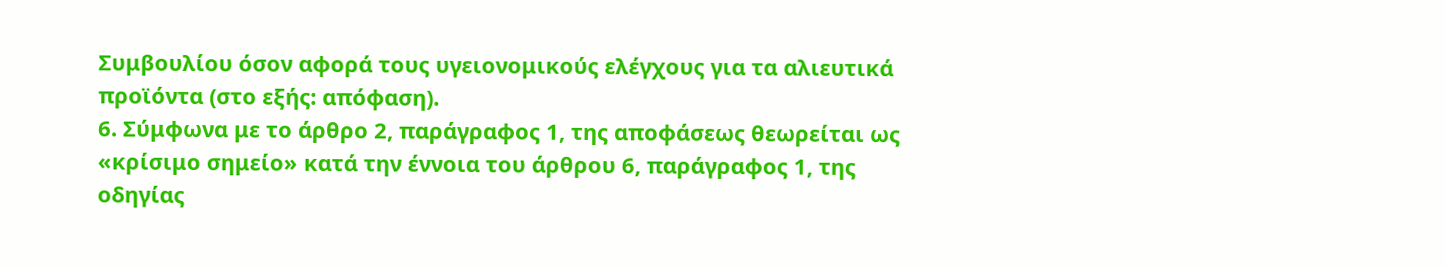Συμβουλίου όσον αφορά τους υγειονομικούς ελέγχους για τα αλιευτικά προϊόντα (στο εξής: απόφαση).
6. Σύμφωνα με το άρθρο 2, παράγραφος 1, της αποφάσεως θεωρείται ως «κρίσιμο σημείο» κατά την έννοια του άρθρου 6, παράγραφος 1, της οδηγίας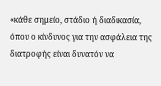«κάθε σημείο, στάδιο ή διαδικασία, όπου ο κίνδυνος για την ασφάλεια της διατροφής είναι δυνατόν να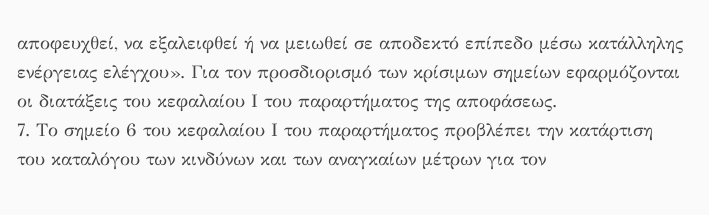αποφευχθεί, να εξαλειφθεί ή να μειωθεί σε αποδεκτό επίπεδο μέσω κατάλληλης ενέργειας ελέγχου». Για τον προσδιορισμό των κρίσιμων σημείων εφαρμόζονται οι διατάξεις του κεφαλαίου Ι του παραρτήματος της αποφάσεως.
7. Το σημείο 6 του κεφαλαίου Ι του παραρτήματος προβλέπει την κατάρτιση του καταλόγου των κινδύνων και των αναγκαίων μέτρων για τον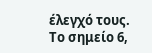έλεγχό τους. Το σημείο 6,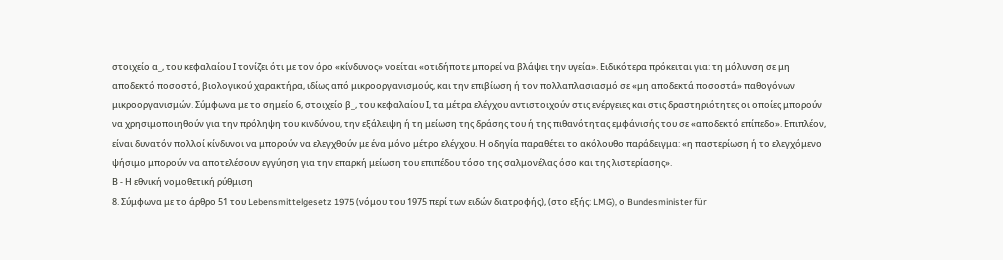στοιχείο α_, του κεφαλαίου Ι τονίζει ότι με τον όρο «κίνδυνος» νοείται «οτιδήποτε μπορεί να βλάψει την υγεία». Ειδικότερα πρόκειται για: τη μόλυνση σε μη αποδεκτό ποσοστό, βιολογικού χαρακτήρα, ιδίως από μικροοργανισμούς, και την επιβίωση ή τον πολλαπλασιασμό σε «μη αποδεκτά ποσοστά» παθογόνων μικροοργανισμών. Σύμφωνα με το σημείο 6, στοιχείο β_, του κεφαλαίου Ι, τα μέτρα ελέγχου αντιστοιχούν στις ενέργειες και στις δραστηριότητες οι οποίες μπορούν να χρησιμοποιηθούν για την πρόληψη του κινδύνου, την εξάλειψη ή τη μείωση της δράσης του ή της πιθανότητας εμφάνισής του σε «αποδεκτό επίπεδο». Επιπλέον, είναι δυνατόν πολλοί κίνδυνοι να μπορούν να ελεγχθούν με ένα μόνο μέτρο ελέγχου. Η οδηγία παραθέτει το ακόλουθο παράδειγμα: «η παστερίωση ή το ελεγχόμενο ψήσιμο μπορούν να αποτελέσουν εγγύηση για την επαρκή μείωση του επιπέδου τόσο της σαλμονέλας όσο και της λιστερίασης».
Β - Η εθνική νομοθετική ρύθμιση
8. Σύμφωνα με το άρθρο 51 του Lebensmittelgesetz 1975 (νόμου του 1975 περί των ειδών διατροφής), (στο εξής: LMG), ο Bundesminister für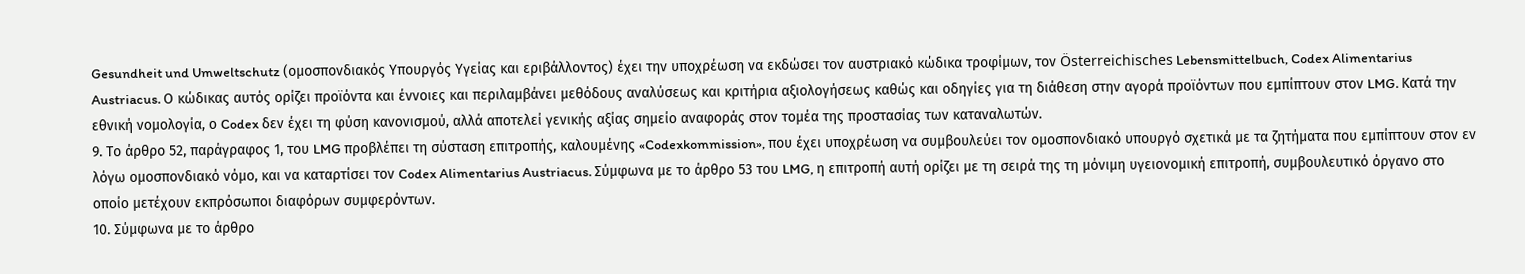Gesundheit und Umweltschutz (ομοσπονδιακός Υπουργός Υγείας και εριβάλλοντος) έχει την υποχρέωση να εκδώσει τον αυστριακό κώδικα τροφίμων, τον Österreichisches Lebensmittelbuch, Codex Alimentarius Austriacus. Ο κώδικας αυτός ορίζει προϊόντα και έννοιες και περιλαμβάνει μεθόδους αναλύσεως και κριτήρια αξιολογήσεως καθώς και οδηγίες για τη διάθεση στην αγορά προϊόντων που εμπίπτουν στον LMG. Κατά την εθνική νομολογία, ο Codex δεν έχει τη φύση κανονισμού, αλλά αποτελεί γενικής αξίας σημείο αναφοράς στον τομέα της προστασίας των καταναλωτών.
9. Το άρθρο 52, παράγραφος 1, του LMG προβλέπει τη σύσταση επιτροπής, καλουμένης «Codexkommission», που έχει υποχρέωση να συμβουλεύει τον ομοσπονδιακό υπουργό σχετικά με τα ζητήματα που εμπίπτουν στον εν λόγω ομοσπονδιακό νόμο, και να καταρτίσει τον Codex Alimentarius Austriacus. Σύμφωνα με το άρθρο 53 του LMG, η επιτροπή αυτή ορίζει με τη σειρά της τη μόνιμη υγειονομική επιτροπή, συμβουλευτικό όργανο στο οποίο μετέχουν εκπρόσωποι διαφόρων συμφερόντων.
10. Σύμφωνα με το άρθρο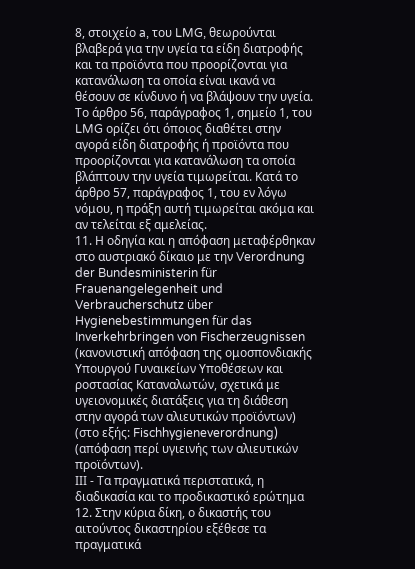8, στοιχείο a, του LMG, θεωρούνται βλαβερά για την υγεία τα είδη διατροφής και τα προϊόντα που προορίζονται για κατανάλωση τα οποία είναι ικανά να θέσουν σε κίνδυνο ή να βλάψουν την υγεία. Το άρθρο 56, παράγραφος 1, σημείο 1, του LMG ορίζει ότι όποιος διαθέτει στην αγορά είδη διατροφής ή προϊόντα που προορίζονται για κατανάλωση τα οποία βλάπτουν την υγεία τιμωρείται. Κατά το άρθρο 57, παράγραφος 1, του εν λόγω νόμου, η πράξη αυτή τιμωρείται ακόμα και αν τελείται εξ αμελείας.
11. Η οδηγία και η απόφαση μεταφέρθηκαν στο αυστριακό δίκαιο με την Verordnung der Bundesministerin für Frauenangelegenheit und Verbraucherschutz über Hygienebestimmungen für das Inverkehrbringen von Fischerzeugnissen (κανονιστική απόφαση της ομοσπονδιακής Υπουργού Γυναικείων Υποθέσεων και ροστασίας Καταναλωτών, σχετικά με υγειονομικές διατάξεις για τη διάθεση στην αγορά των αλιευτικών προϊόντων) (στο εξής: Fischhygieneverordnung) (απόφαση περί υγιεινής των αλιευτικών προϊόντων).
ΙΙΙ - Τα πραγματικά περιστατικά, η διαδικασία και το προδικαστικό ερώτημα
12. Στην κύρια δίκη, ο δικαστής του αιτούντος δικαστηρίου εξέθεσε τα πραγματικά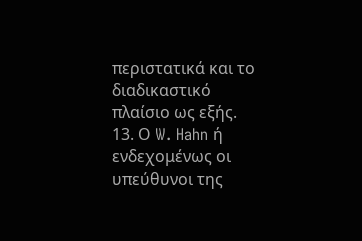περιστατικά και το διαδικαστικό πλαίσιο ως εξής.
13. Ο W. Hahn ή ενδεχομένως οι υπεύθυνοι της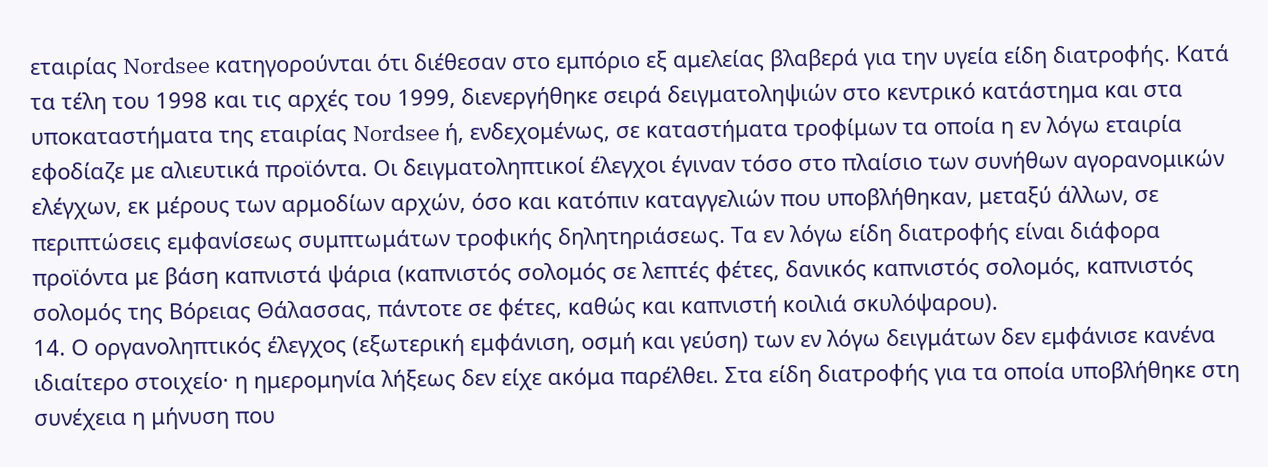εταιρίας Nordsee κατηγορούνται ότι διέθεσαν στο εμπόριο εξ αμελείας βλαβερά για την υγεία είδη διατροφής. Κατά τα τέλη του 1998 και τις αρχές του 1999, διενεργήθηκε σειρά δειγματοληψιών στο κεντρικό κατάστημα και στα υποκαταστήματα της εταιρίας Nordsee ή, ενδεχομένως, σε καταστήματα τροφίμων τα οποία η εν λόγω εταιρία εφοδίαζε με αλιευτικά προϊόντα. Οι δειγματοληπτικοί έλεγχοι έγιναν τόσο στο πλαίσιο των συνήθων αγορανομικών ελέγχων, εκ μέρους των αρμοδίων αρχών, όσο και κατόπιν καταγγελιών που υποβλήθηκαν, μεταξύ άλλων, σε περιπτώσεις εμφανίσεως συμπτωμάτων τροφικής δηλητηριάσεως. Τα εν λόγω είδη διατροφής είναι διάφορα προϊόντα με βάση καπνιστά ψάρια (καπνιστός σολομός σε λεπτές φέτες, δανικός καπνιστός σολομός, καπνιστός σολομός της Βόρειας Θάλασσας, πάντοτε σε φέτες, καθώς και καπνιστή κοιλιά σκυλόψαρου).
14. Ο οργανοληπτικός έλεγχος (εξωτερική εμφάνιση, οσμή και γεύση) των εν λόγω δειγμάτων δεν εμφάνισε κανένα ιδιαίτερο στοιχείο· η ημερομηνία λήξεως δεν είχε ακόμα παρέλθει. Στα είδη διατροφής για τα οποία υποβλήθηκε στη συνέχεια η μήνυση που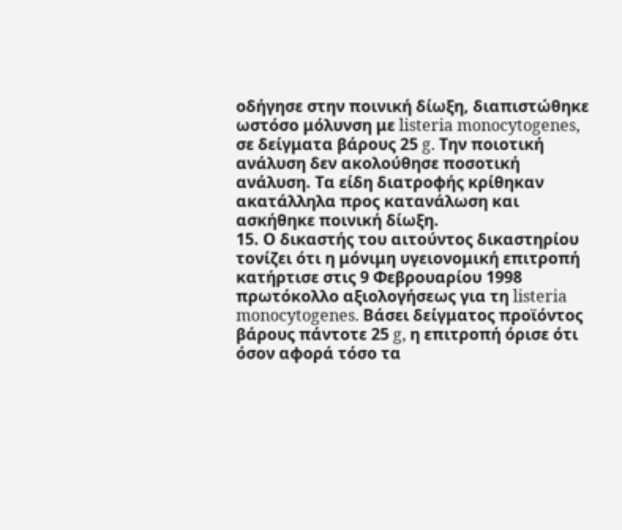οδήγησε στην ποινική δίωξη, διαπιστώθηκε ωστόσο μόλυνση με listeria monocytogenes, σε δείγματα βάρους 25 g. Την ποιοτική ανάλυση δεν ακολούθησε ποσοτική ανάλυση. Τα είδη διατροφής κρίθηκαν ακατάλληλα προς κατανάλωση και ασκήθηκε ποινική δίωξη.
15. Ο δικαστής του αιτούντος δικαστηρίου τονίζει ότι η μόνιμη υγειονομική επιτροπή κατήρτισε στις 9 Φεβρουαρίου 1998 πρωτόκολλο αξιολογήσεως για τη listeria monocytogenes. Βάσει δείγματος προϊόντος βάρους πάντοτε 25 g, η επιτροπή όρισε ότι όσον αφορά τόσο τα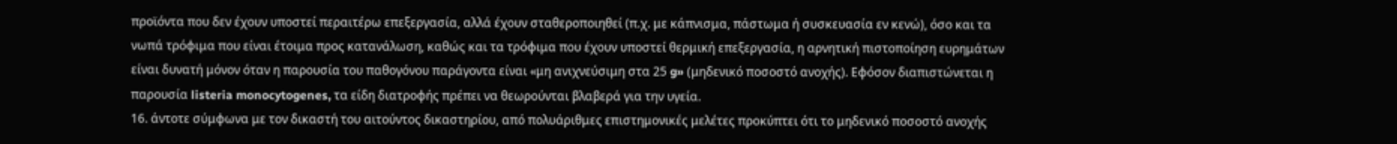προϊόντα που δεν έχουν υποστεί περαιτέρω επεξεργασία, αλλά έχουν σταθεροποιηθεί (π.χ. με κάπνισμα, πάστωμα ή συσκευασία εν κενώ), όσο και τα νωπά τρόφιμα που είναι έτοιμα προς κατανάλωση, καθώς και τα τρόφιμα που έχουν υποστεί θερμική επεξεργασία, η αρνητική πιστοποίηση ευρημάτων είναι δυνατή μόνον όταν η παρουσία του παθογόνου παράγοντα είναι «μη ανιχνεύσιμη στα 25 g» (μηδενικό ποσοστό ανοχής). Εφόσον διαπιστώνεται η παρουσία listeria monocytogenes, τα είδη διατροφής πρέπει να θεωρούνται βλαβερά για την υγεία.
16. άντοτε σύμφωνα με τον δικαστή του αιτούντος δικαστηρίου, από πολυάριθμες επιστημονικές μελέτες προκύπτει ότι το μηδενικό ποσοστό ανοχής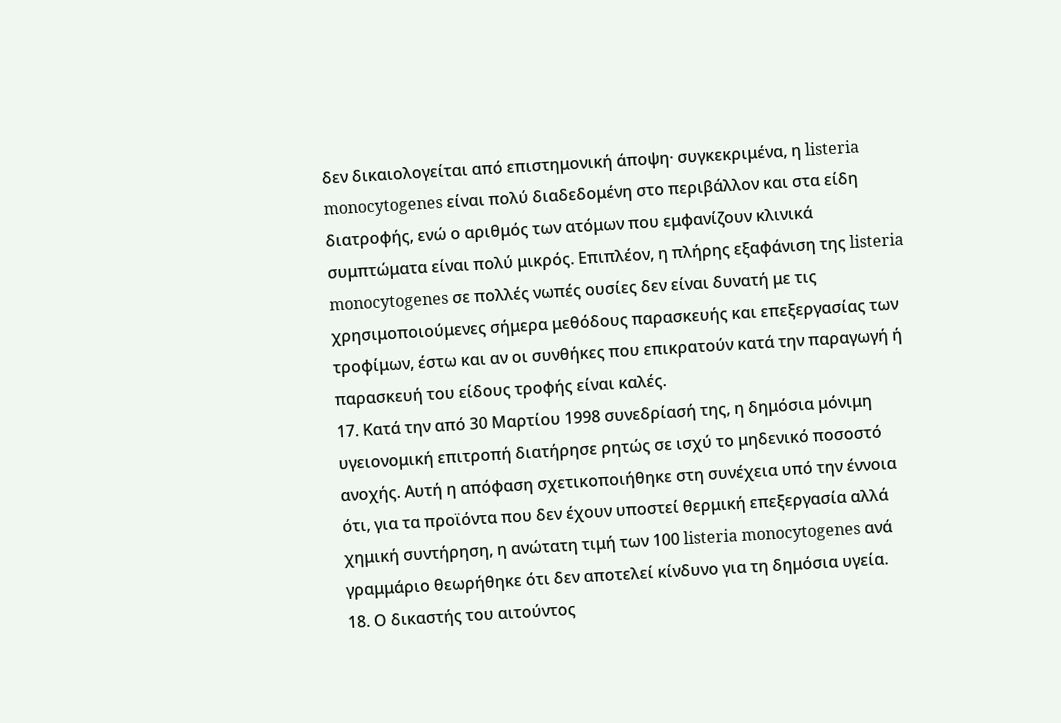δεν δικαιολογείται από επιστημονική άποψη· συγκεκριμένα, η listeria monocytogenes είναι πολύ διαδεδομένη στο περιβάλλον και στα είδη διατροφής, ενώ ο αριθμός των ατόμων που εμφανίζουν κλινικά συμπτώματα είναι πολύ μικρός. Επιπλέον, η πλήρης εξαφάνιση της listeria monocytogenes σε πολλές νωπές ουσίες δεν είναι δυνατή με τις χρησιμοποιούμενες σήμερα μεθόδους παρασκευής και επεξεργασίας των τροφίμων, έστω και αν οι συνθήκες που επικρατούν κατά την παραγωγή ή παρασκευή του είδους τροφής είναι καλές.
17. Κατά την από 30 Μαρτίου 1998 συνεδρίασή της, η δημόσια μόνιμη υγειονομική επιτροπή διατήρησε ρητώς σε ισχύ το μηδενικό ποσοστό ανοχής. Αυτή η απόφαση σχετικοποιήθηκε στη συνέχεια υπό την έννοια ότι, για τα προϊόντα που δεν έχουν υποστεί θερμική επεξεργασία αλλά χημική συντήρηση, η ανώτατη τιμή των 100 listeria monocytogenes ανά γραμμάριο θεωρήθηκε ότι δεν αποτελεί κίνδυνο για τη δημόσια υγεία.
18. Ο δικαστής του αιτούντος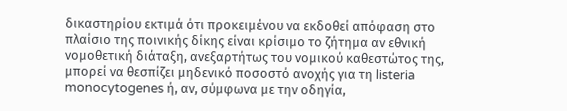δικαστηρίου εκτιμά ότι προκειμένου να εκδοθεί απόφαση στο πλαίσιο της ποινικής δίκης είναι κρίσιμο το ζήτημα αν εθνική νομοθετική διάταξη, ανεξαρτήτως του νομικού καθεστώτος της, μπορεί να θεσπίζει μηδενικό ποσοστό ανοχής για τη listeria monocytogenes ή, αν, σύμφωνα με την οδηγία,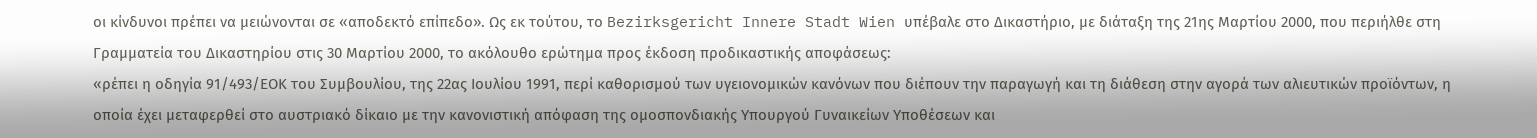οι κίνδυνοι πρέπει να μειώνονται σε «αποδεκτό επίπεδο». Ως εκ τούτου, το Bezirksgericht Innere Stadt Wien υπέβαλε στο Δικαστήριο, με διάταξη της 21ης Μαρτίου 2000, που περιήλθε στη Γραμματεία του Δικαστηρίου στις 30 Μαρτίου 2000, το ακόλουθο ερώτημα προς έκδοση προδικαστικής αποφάσεως:
«ρέπει η οδηγία 91/493/ΕΟΚ του Συμβουλίου, της 22ας Ιουλίου 1991, περί καθορισμού των υγειονομικών κανόνων που διέπουν την παραγωγή και τη διάθεση στην αγορά των αλιευτικών προϊόντων, η οποία έχει μεταφερθεί στο αυστριακό δίκαιο με την κανονιστική απόφαση της ομοσπονδιακής Υπουργού Γυναικείων Υποθέσεων και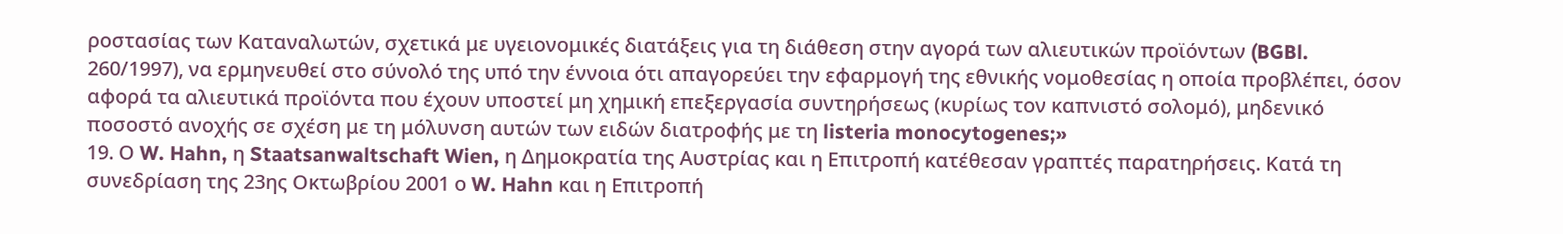ροστασίας των Καταναλωτών, σχετικά με υγειονομικές διατάξεις για τη διάθεση στην αγορά των αλιευτικών προϊόντων (BGBl. 260/1997), να ερμηνευθεί στο σύνολό της υπό την έννοια ότι απαγορεύει την εφαρμογή της εθνικής νομοθεσίας η οποία προβλέπει, όσον αφορά τα αλιευτικά προϊόντα που έχουν υποστεί μη χημική επεξεργασία συντηρήσεως (κυρίως τον καπνιστό σολομό), μηδενικό ποσοστό ανοχής σε σχέση με τη μόλυνση αυτών των ειδών διατροφής με τη listeria monocytogenes;»
19. Ο W. Hahn, η Staatsanwaltschaft Wien, η Δημοκρατία της Αυστρίας και η Επιτροπή κατέθεσαν γραπτές παρατηρήσεις. Κατά τη συνεδρίαση της 23ης Οκτωβρίου 2001 ο W. Hahn και η Επιτροπή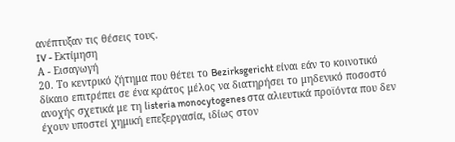ανέπτυξαν τις θέσεις τους.
IV - Εκτίμηση
Α - Εισαγωγή
20. Το κεντρικό ζήτημα που θέτει το Bezirksgericht είναι εάν το κοινοτικό δίκαιο επιτρέπει σε ένα κράτος μέλος να διατηρήσει το μηδενικό ποσοστό ανοχής σχετικά με τη listeria monocytogenes στα αλιευτικά προϊόντα που δεν έχουν υποστεί χημική επεξεργασία, ιδίως στον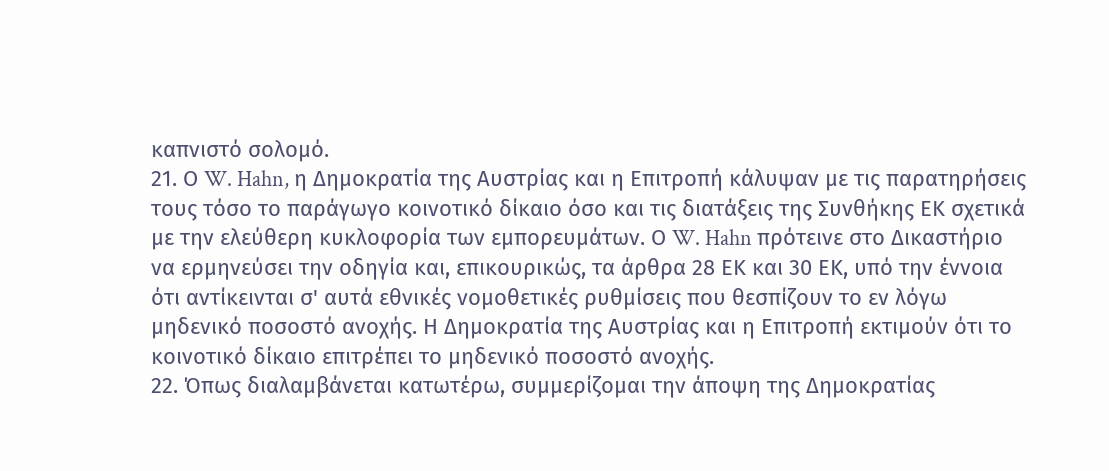καπνιστό σολομό.
21. Ο W. Hahn, η Δημοκρατία της Αυστρίας και η Επιτροπή κάλυψαν με τις παρατηρήσεις τους τόσο το παράγωγο κοινοτικό δίκαιο όσο και τις διατάξεις της Συνθήκης ΕΚ σχετικά με την ελεύθερη κυκλοφορία των εμπορευμάτων. Ο W. Hahn πρότεινε στο Δικαστήριο να ερμηνεύσει την οδηγία και, επικουρικώς, τα άρθρα 28 ΕΚ και 30 ΕΚ, υπό την έννοια ότι αντίκεινται σ' αυτά εθνικές νομοθετικές ρυθμίσεις που θεσπίζουν το εν λόγω μηδενικό ποσοστό ανοχής. Η Δημοκρατία της Αυστρίας και η Επιτροπή εκτιμούν ότι το κοινοτικό δίκαιο επιτρέπει το μηδενικό ποσοστό ανοχής.
22. Όπως διαλαμβάνεται κατωτέρω, συμμερίζομαι την άποψη της Δημοκρατίας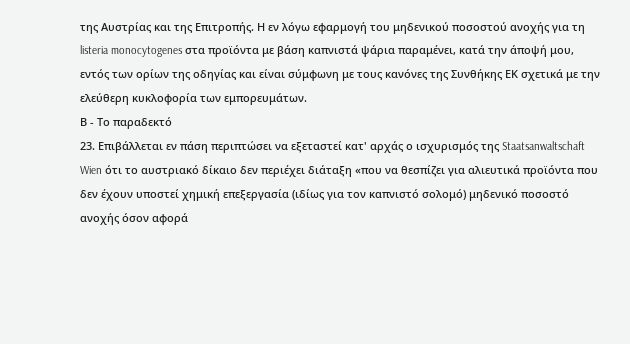της Αυστρίας και της Επιτροπής. Η εν λόγω εφαρμογή του μηδενικού ποσοστού ανοχής για τη listeria monocytogenes στα προϊόντα με βάση καπνιστά ψάρια παραμένει, κατά την άποψή μου, εντός των ορίων της οδηγίας και είναι σύμφωνη με τους κανόνες της Συνθήκης ΕΚ σχετικά με την ελεύθερη κυκλοφορία των εμπορευμάτων.
Β - Το παραδεκτό
23. Επιβάλλεται εν πάση περιπτώσει να εξεταστεί κατ' αρχάς ο ισχυρισμός της Staatsanwaltschaft Wien ότι το αυστριακό δίκαιο δεν περιέχει διάταξη «που να θεσπίζει για αλιευτικά προϊόντα που δεν έχουν υποστεί χημική επεξεργασία (ιδίως για τον καπνιστό σολομό) μηδενικό ποσοστό ανοχής όσον αφορά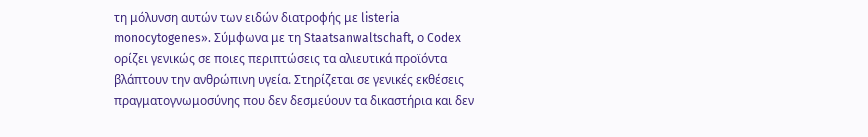τη μόλυνση αυτών των ειδών διατροφής με listeria monocytogenes». Σύμφωνα με τη Staatsanwaltschaft, ο Codex ορίζει γενικώς σε ποιες περιπτώσεις τα αλιευτικά προϊόντα βλάπτουν την ανθρώπινη υγεία. Στηρίζεται σε γενικές εκθέσεις πραγματογνωμοσύνης που δεν δεσμεύουν τα δικαστήρια και δεν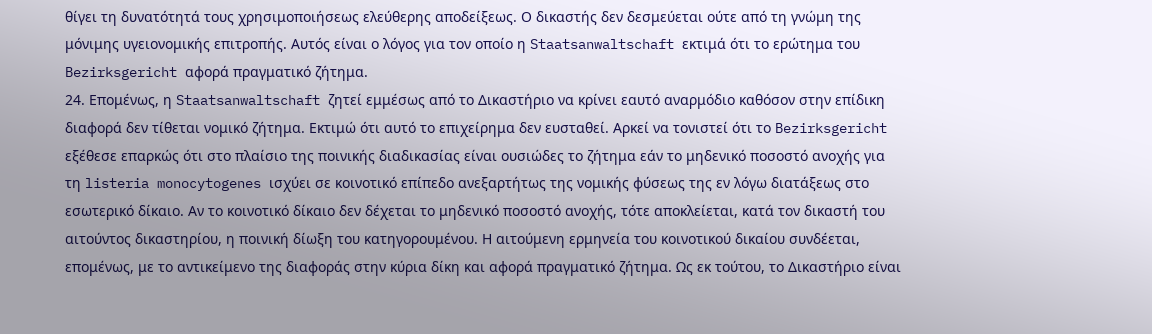θίγει τη δυνατότητά τους χρησιμοποιήσεως ελεύθερης αποδείξεως. Ο δικαστής δεν δεσμεύεται ούτε από τη γνώμη της μόνιμης υγειονομικής επιτροπής. Αυτός είναι ο λόγος για τον οποίο η Staatsanwaltschaft εκτιμά ότι το ερώτημα του Bezirksgericht αφορά πραγματικό ζήτημα.
24. Επομένως, η Staatsanwaltschaft ζητεί εμμέσως από το Δικαστήριο να κρίνει εαυτό αναρμόδιο καθόσον στην επίδικη διαφορά δεν τίθεται νομικό ζήτημα. Εκτιμώ ότι αυτό το επιχείρημα δεν ευσταθεί. Αρκεί να τονιστεί ότι το Bezirksgericht εξέθεσε επαρκώς ότι στο πλαίσιο της ποινικής διαδικασίας είναι ουσιώδες το ζήτημα εάν το μηδενικό ποσοστό ανοχής για τη listeria monocytogenes ισχύει σε κοινοτικό επίπεδο ανεξαρτήτως της νομικής φύσεως της εν λόγω διατάξεως στο εσωτερικό δίκαιο. Αν το κοινοτικό δίκαιο δεν δέχεται το μηδενικό ποσοστό ανοχής, τότε αποκλείεται, κατά τον δικαστή του αιτούντος δικαστηρίου, η ποινική δίωξη του κατηγορουμένου. Η αιτούμενη ερμηνεία του κοινοτικού δικαίου συνδέεται, επομένως, με το αντικείμενο της διαφοράς στην κύρια δίκη και αφορά πραγματικό ζήτημα. Ως εκ τούτου, το Δικαστήριο είναι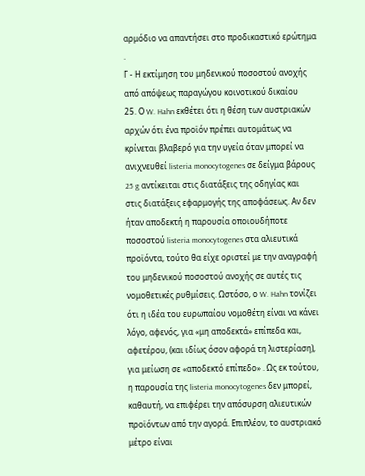αρμόδιο να απαντήσει στο προδικαστικό ερώτημα .
Γ - Η εκτίμηση του μηδενικού ποσοστού ανοχής από απόψεως παραγώγου κοινοτικού δικαίου
25. Ο W. Hahn εκθέτει ότι η θέση των αυστριακών αρχών ότι ένα προϊόν πρέπει αυτομάτως να κρίνεται βλαβερό για την υγεία όταν μπορεί να ανιχνευθεί listeria monocytogenes σε δείγμα βάρους 25 g αντίκειται στις διατάξεις της οδηγίας και στις διατάξεις εφαρμογής της αποφάσεως. Αν δεν ήταν αποδεκτή η παρουσία οποιουδήποτε ποσοστού listeria monocytogenes στα αλιευτικά προϊόντα, τούτο θα είχε οριστεί με την αναγραφή του μηδενικού ποσοστού ανοχής σε αυτές τις νομοθετικές ρυθμίσεις. Ωστόσο, ο W. Hahn τονίζει ότι η ιδέα του ευρωπαίου νομοθέτη είναι να κάνει λόγο, αφενός, για «μη αποδεκτά» επίπεδα και, αφετέρου, (και ιδίως όσον αφορά τη λιστερίαση), για μείωση σε «αποδεκτό επίπεδο» . Ως εκ τούτου, η παρουσία της listeria monocytogenes δεν μπορεί, καθαυτή, να επιφέρει την απόσυρση αλιευτικών προϊόντων από την αγορά. Επιπλέον, το αυστριακό μέτρο είναι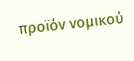προϊόν νομικού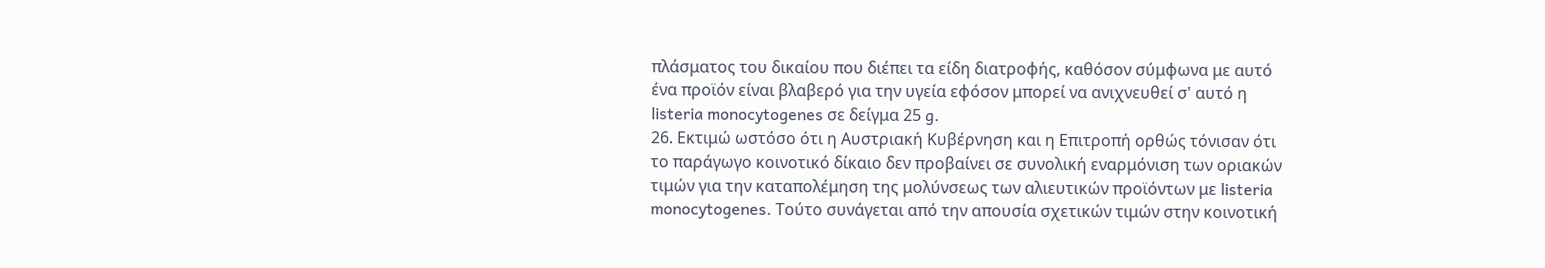πλάσματος του δικαίου που διέπει τα είδη διατροφής, καθόσον σύμφωνα με αυτό ένα προϊόν είναι βλαβερό για την υγεία εφόσον μπορεί να ανιχνευθεί σ' αυτό η listeria monocytogenes σε δείγμα 25 g.
26. Εκτιμώ ωστόσο ότι η Αυστριακή Κυβέρνηση και η Επιτροπή ορθώς τόνισαν ότι το παράγωγο κοινοτικό δίκαιο δεν προβαίνει σε συνολική εναρμόνιση των οριακών τιμών για την καταπολέμηση της μολύνσεως των αλιευτικών προϊόντων με listeria monocytogenes. Τούτο συνάγεται από την απουσία σχετικών τιμών στην κοινοτική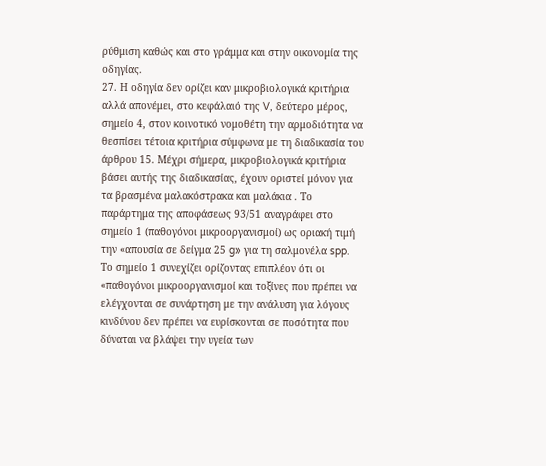ρύθμιση καθώς και στο γράμμα και στην οικονομία της οδηγίας.
27. Η οδηγία δεν ορίζει καν μικροβιολογικά κριτήρια αλλά απονέμει, στο κεφάλαιό της V, δεύτερο μέρος, σημείο 4, στον κοινοτικό νομοθέτη την αρμοδιότητα να θεσπίσει τέτοια κριτήρια σύμφωνα με τη διαδικασία του άρθρου 15. Μέχρι σήμερα, μικροβιολογικά κριτήρια βάσει αυτής της διαδικασίας, έχουν οριστεί μόνον για τα βρασμένα μαλακόστρακα και μαλάκια . Το παράρτημα της αποφάσεως 93/51 αναγράφει στο σημείο 1 (παθογόνοι μικροοργανισμοί) ως οριακή τιμή την «απουσία σε δείγμα 25 g» για τη σαλμονέλα spp. Το σημείο 1 συνεχίζει ορίζοντας επιπλέον ότι οι «παθογόνοι μικροοργανισμοί και τοξίνες που πρέπει να ελέγχονται σε συνάρτηση με την ανάλυση για λόγους κινδύνου δεν πρέπει να ευρίσκονται σε ποσότητα που δύναται να βλάψει την υγεία των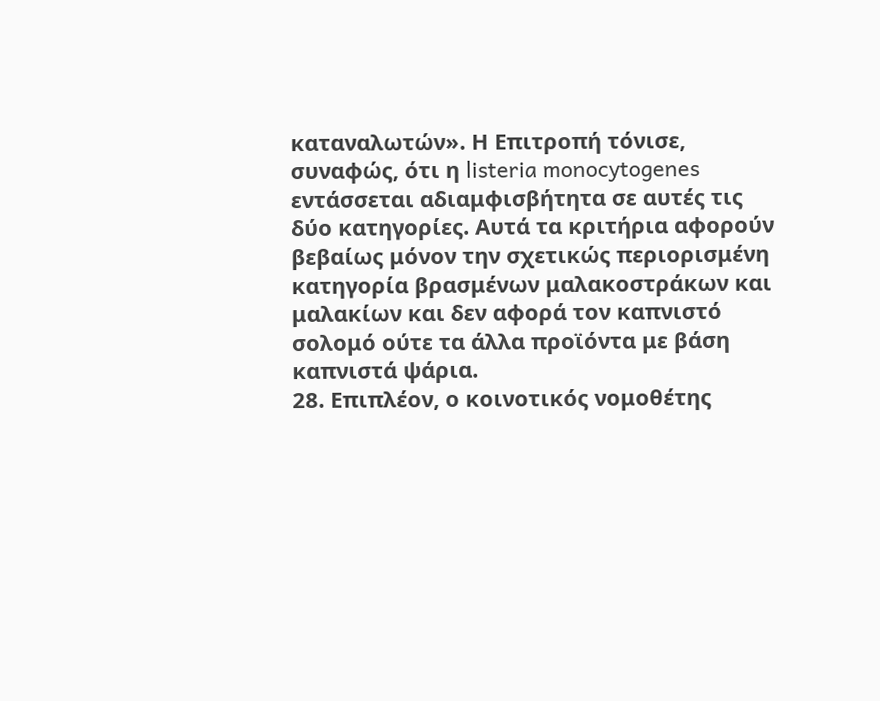καταναλωτών». Η Επιτροπή τόνισε, συναφώς, ότι η listeria monocytogenes εντάσσεται αδιαμφισβήτητα σε αυτές τις δύο κατηγορίες. Αυτά τα κριτήρια αφορούν βεβαίως μόνον την σχετικώς περιορισμένη κατηγορία βρασμένων μαλακοστράκων και μαλακίων και δεν αφορά τον καπνιστό σολομό ούτε τα άλλα προϊόντα με βάση καπνιστά ψάρια.
28. Επιπλέον, ο κοινοτικός νομοθέτης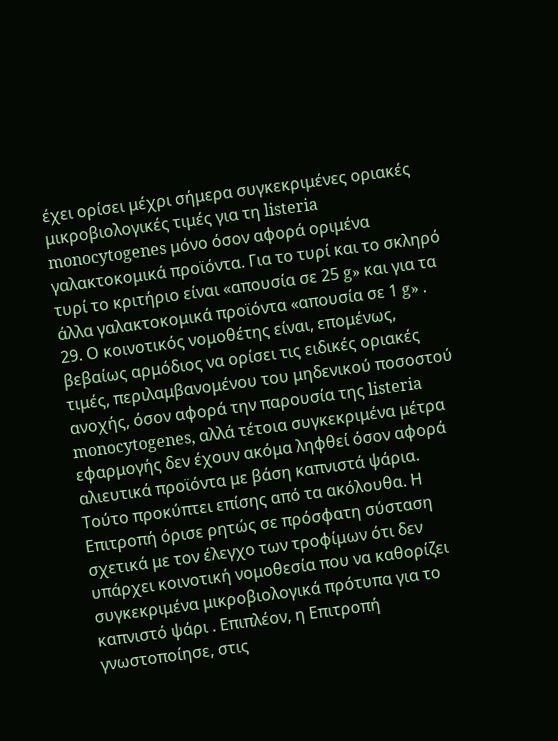έχει ορίσει μέχρι σήμερα συγκεκριμένες οριακές μικροβιολογικές τιμές για τη listeria monocytogenes μόνο όσον αφορά οριμένα γαλακτοκομικά προϊόντα. Για το τυρί και το σκληρό τυρί το κριτήριο είναι «απουσία σε 25 g» και για τα άλλα γαλακτοκομικά προϊόντα «απουσία σε 1 g» .
29. Ο κοινοτικός νομοθέτης είναι, επομένως, βεβαίως αρμόδιος να ορίσει τις ειδικές οριακές τιμές, περιλαμβανομένου του μηδενικού ποσοστού ανοχής, όσον αφορά την παρουσία της listeria monocytogenes, αλλά τέτοια συγκεκριμένα μέτρα εφαρμογής δεν έχουν ακόμα ληφθεί όσον αφορά αλιευτικά προϊόντα με βάση καπνιστά ψάρια. Τούτο προκύπτει επίσης από τα ακόλουθα. Η Επιτροπή όρισε ρητώς σε πρόσφατη σύσταση σχετικά με τον έλεγχο των τροφίμων ότι δεν υπάρχει κοινοτική νομοθεσία που να καθορίζει συγκεκριμένα μικροβιολογικά πρότυπα για το καπνιστό ψάρι . Επιπλέον, η Επιτροπή γνωστοποίησε, στις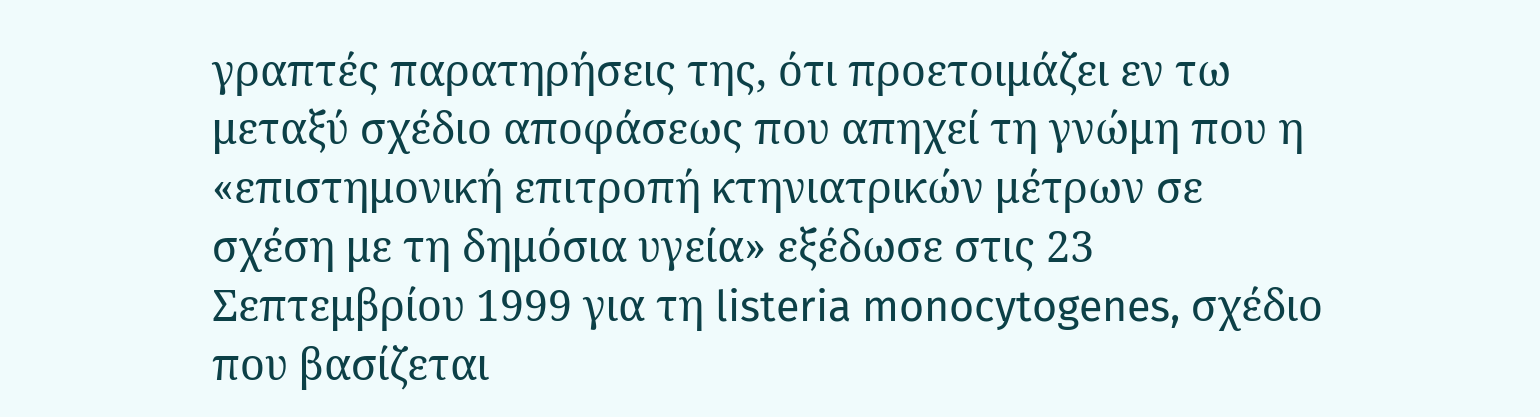γραπτές παρατηρήσεις της, ότι προετοιμάζει εν τω μεταξύ σχέδιο αποφάσεως που απηχεί τη γνώμη που η «επιστημονική επιτροπή κτηνιατρικών μέτρων σε σχέση με τη δημόσια υγεία» εξέδωσε στις 23 Σεπτεμβρίου 1999 για τη listeria monocytogenes, σχέδιο που βασίζεται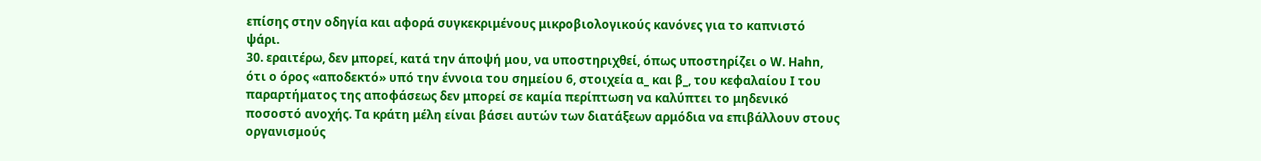επίσης στην οδηγία και αφορά συγκεκριμένους μικροβιολογικούς κανόνες για το καπνιστό ψάρι.
30. εραιτέρω, δεν μπορεί, κατά την άποψή μου, να υποστηριχθεί, όπως υποστηρίζει ο W. Hahn, ότι ο όρος «αποδεκτό» υπό την έννοια του σημείου 6, στοιχεία α_ και β_, του κεφαλαίου Ι του παραρτήματος της αποφάσεως δεν μπορεί σε καμία περίπτωση να καλύπτει το μηδενικό ποσοστό ανοχής. Τα κράτη μέλη είναι βάσει αυτών των διατάξεων αρμόδια να επιβάλλουν στους οργανισμούς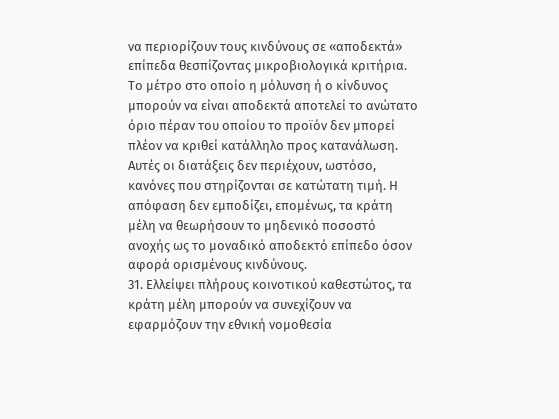να περιορίζουν τους κινδύνους σε «αποδεκτά» επίπεδα θεσπίζοντας μικροβιολογικά κριτήρια. Το μέτρο στο οποίο η μόλυνση ή ο κίνδυνος μπορούν να είναι αποδεκτά αποτελεί το ανώτατο όριο πέραν του οποίου το προϊόν δεν μπορεί πλέον να κριθεί κατάλληλο προς κατανάλωση. Αυτές οι διατάξεις δεν περιέχουν, ωστόσο, κανόνες που στηρίζονται σε κατώτατη τιμή. Η απόφαση δεν εμποδίζει, επομένως, τα κράτη μέλη να θεωρήσουν το μηδενικό ποσοστό ανοχής ως το μοναδικό αποδεκτό επίπεδο όσον αφορά ορισμένους κινδύνους.
31. Ελλείψει πλήρους κοινοτικού καθεστώτος, τα κράτη μέλη μπορούν να συνεχίζουν να εφαρμόζουν την εθνική νομοθεσία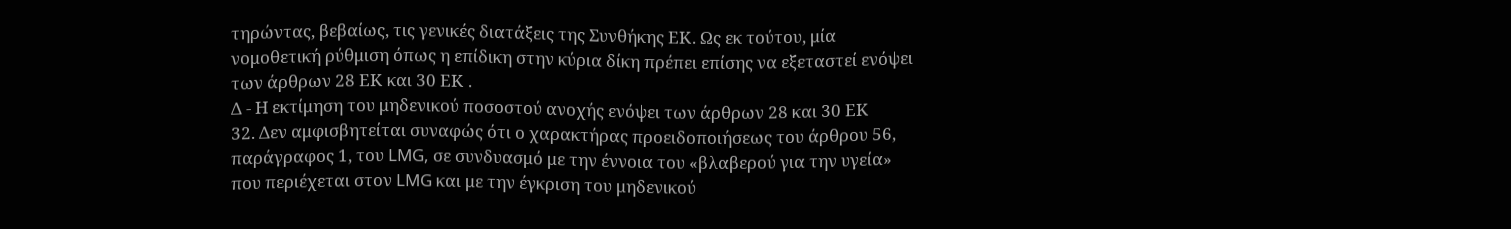τηρώντας, βεβαίως, τις γενικές διατάξεις της Συνθήκης ΕΚ. Ως εκ τούτου, μία νομοθετική ρύθμιση όπως η επίδικη στην κύρια δίκη πρέπει επίσης να εξεταστεί ενόψει των άρθρων 28 ΕΚ και 30 ΕΚ .
Δ - Η εκτίμηση του μηδενικού ποσοστού ανοχής ενόψει των άρθρων 28 και 30 ΕΚ
32. Δεν αμφισβητείται συναφώς ότι ο χαρακτήρας προειδοποιήσεως του άρθρου 56, παράγραφος 1, του LMG, σε συνδυασμό με την έννοια του «βλαβερού για την υγεία» που περιέχεται στον LMG και με την έγκριση του μηδενικού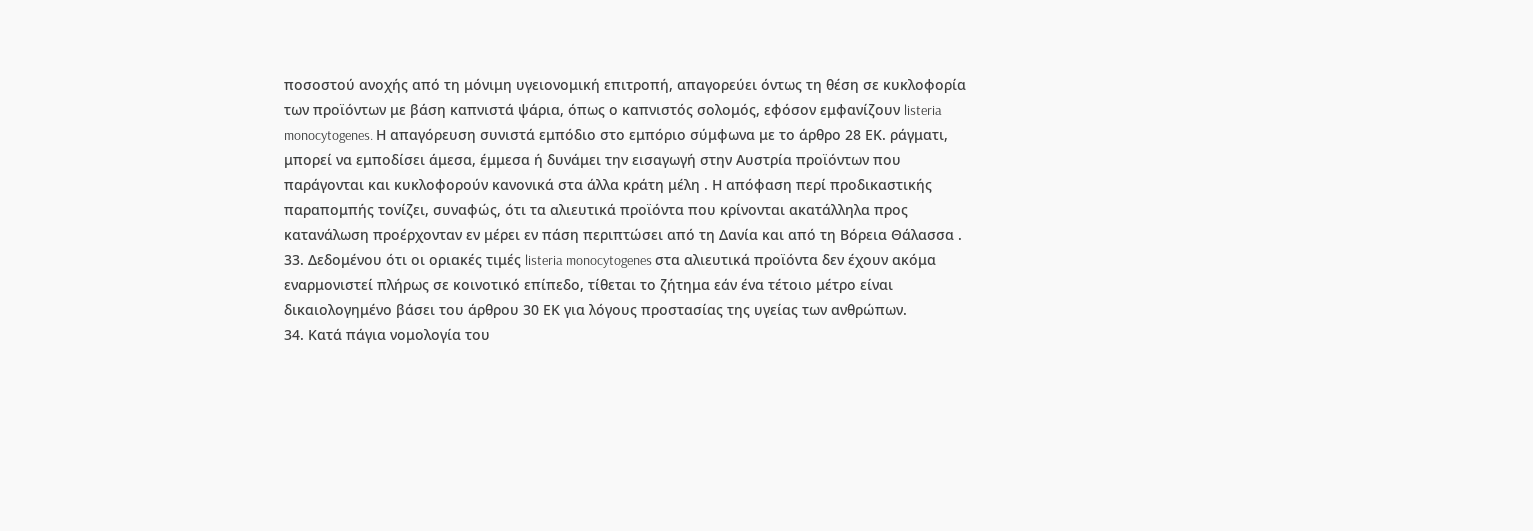ποσοστού ανοχής από τη μόνιμη υγειονομική επιτροπή, απαγορεύει όντως τη θέση σε κυκλοφορία των προϊόντων με βάση καπνιστά ψάρια, όπως ο καπνιστός σολομός, εφόσον εμφανίζουν listeria monocytogenes. Η απαγόρευση συνιστά εμπόδιο στο εμπόριο σύμφωνα με το άρθρο 28 ΕΚ. ράγματι, μπορεί να εμποδίσει άμεσα, έμμεσα ή δυνάμει την εισαγωγή στην Αυστρία προϊόντων που παράγονται και κυκλοφορούν κανονικά στα άλλα κράτη μέλη . Η απόφαση περί προδικαστικής παραπομπής τονίζει, συναφώς, ότι τα αλιευτικά προϊόντα που κρίνονται ακατάλληλα προς κατανάλωση προέρχονταν εν μέρει εν πάση περιπτώσει από τη Δανία και από τη Βόρεια Θάλασσα .
33. Δεδομένου ότι οι οριακές τιμές listeria monocytogenes στα αλιευτικά προϊόντα δεν έχουν ακόμα εναρμονιστεί πλήρως σε κοινοτικό επίπεδο, τίθεται το ζήτημα εάν ένα τέτοιο μέτρο είναι δικαιολογημένο βάσει του άρθρου 30 ΕΚ για λόγους προστασίας της υγείας των ανθρώπων.
34. Κατά πάγια νομολογία του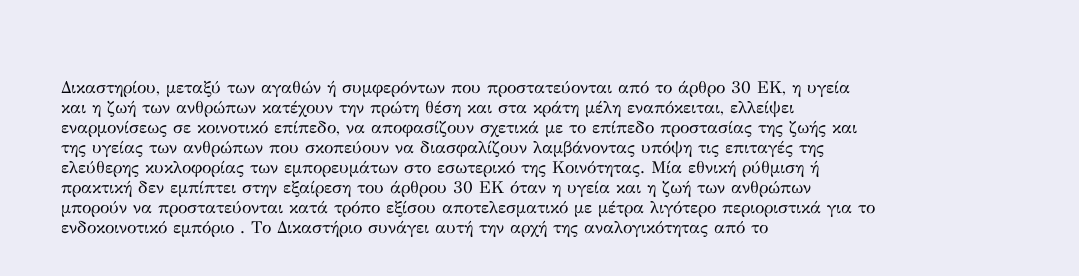Δικαστηρίου, μεταξύ των αγαθών ή συμφερόντων που προστατεύονται από το άρθρο 30 ΕΚ, η υγεία και η ζωή των ανθρώπων κατέχουν την πρώτη θέση και στα κράτη μέλη εναπόκειται, ελλείψει εναρμονίσεως σε κοινοτικό επίπεδο, να αποφασίζουν σχετικά με το επίπεδο προστασίας της ζωής και της υγείας των ανθρώπων που σκοπεύουν να διασφαλίζουν λαμβάνοντας υπόψη τις επιταγές της ελεύθερης κυκλοφορίας των εμπορευμάτων στο εσωτερικό της Κοινότητας. Μία εθνική ρύθμιση ή πρακτική δεν εμπίπτει στην εξαίρεση του άρθρου 30 ΕΚ όταν η υγεία και η ζωή των ανθρώπων μπορούν να προστατεύονται κατά τρόπο εξίσου αποτελεσματικό με μέτρα λιγότερο περιοριστικά για το ενδοκοινοτικό εμπόριο . Το Δικαστήριο συνάγει αυτή την αρχή της αναλογικότητας από το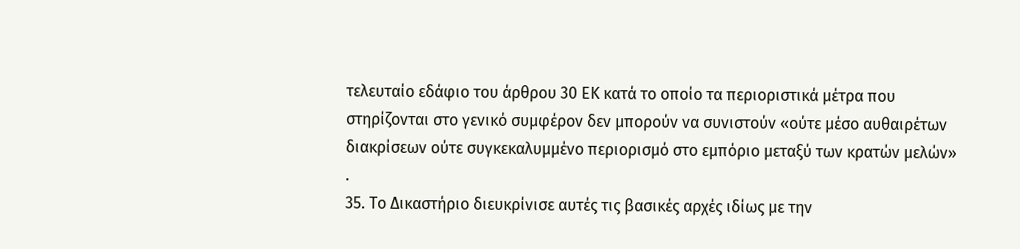τελευταίο εδάφιο του άρθρου 30 ΕΚ κατά το οποίο τα περιοριστικά μέτρα που στηρίζονται στο γενικό συμφέρον δεν μπορούν να συνιστούν «ούτε μέσο αυθαιρέτων διακρίσεων ούτε συγκεκαλυμμένο περιορισμό στο εμπόριο μεταξύ των κρατών μελών» .
35. Το Δικαστήριο διευκρίνισε αυτές τις βασικές αρχές ιδίως με την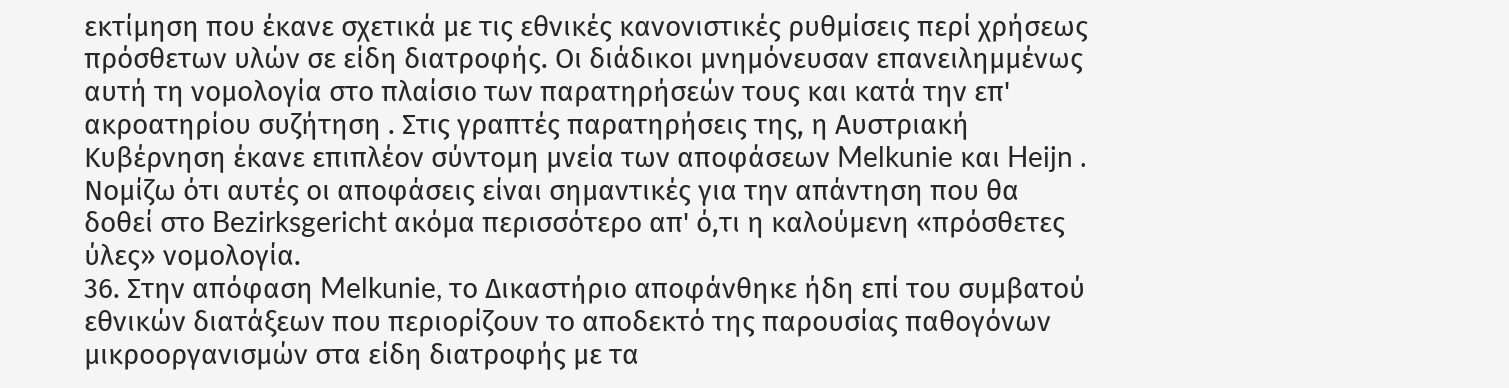εκτίμηση που έκανε σχετικά με τις εθνικές κανονιστικές ρυθμίσεις περί χρήσεως πρόσθετων υλών σε είδη διατροφής. Οι διάδικοι μνημόνευσαν επανειλημμένως αυτή τη νομολογία στο πλαίσιο των παρατηρήσεών τους και κατά την επ' ακροατηρίου συζήτηση . Στις γραπτές παρατηρήσεις της, η Αυστριακή Κυβέρνηση έκανε επιπλέον σύντομη μνεία των αποφάσεων Melkunie και Heijn . Νομίζω ότι αυτές οι αποφάσεις είναι σημαντικές για την απάντηση που θα δοθεί στο Bezirksgericht ακόμα περισσότερο απ' ό,τι η καλούμενη «πρόσθετες ύλες» νομολογία.
36. Στην απόφαση Melkunie, το Δικαστήριο αποφάνθηκε ήδη επί του συμβατού εθνικών διατάξεων που περιορίζουν το αποδεκτό της παρουσίας παθογόνων μικροοργανισμών στα είδη διατροφής με τα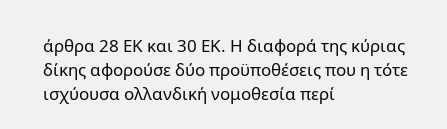άρθρα 28 ΕΚ και 30 ΕΚ. Η διαφορά της κύριας δίκης αφορούσε δύο προϋποθέσεις που η τότε ισχύουσα ολλανδική νομοθεσία περί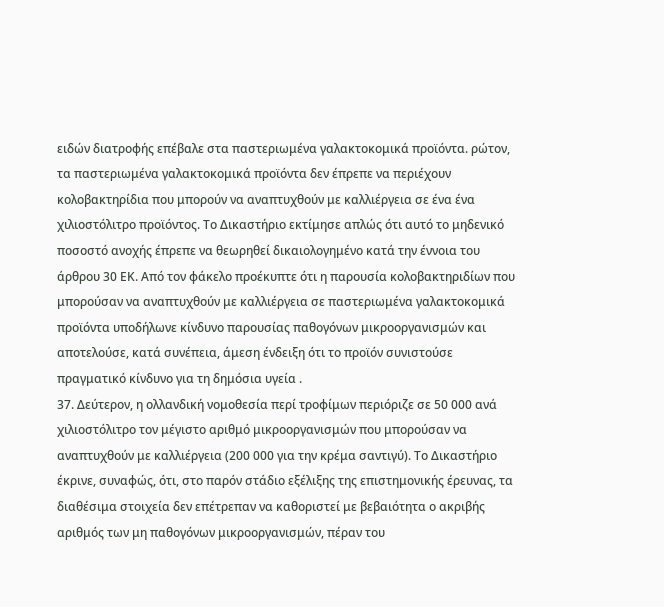ειδών διατροφής επέβαλε στα παστεριωμένα γαλακτοκομικά προϊόντα. ρώτον, τα παστεριωμένα γαλακτοκομικά προϊόντα δεν έπρεπε να περιέχουν κολοβακτηρίδια που μπορούν να αναπτυχθούν με καλλιέργεια σε ένα ένα χιλιοστόλιτρο προϊόντος. Το Δικαστήριο εκτίμησε απλώς ότι αυτό το μηδενικό ποσοστό ανοχής έπρεπε να θεωρηθεί δικαιολογημένο κατά την έννοια του άρθρου 30 ΕΚ. Από τον φάκελο προέκυπτε ότι η παρουσία κολοβακτηριδίων που μπορούσαν να αναπτυχθούν με καλλιέργεια σε παστεριωμένα γαλακτοκομικά προϊόντα υποδήλωνε κίνδυνο παρουσίας παθογόνων μικροοργανισμών και αποτελούσε, κατά συνέπεια, άμεση ένδειξη ότι το προϊόν συνιστούσε πραγματικό κίνδυνο για τη δημόσια υγεία .
37. Δεύτερον, η ολλανδική νομοθεσία περί τροφίμων περιόριζε σε 50 000 ανά χιλιοστόλιτρο τον μέγιστο αριθμό μικροοργανισμών που μπορούσαν να αναπτυχθούν με καλλιέργεια (200 000 για την κρέμα σαντιγύ). Το Δικαστήριο έκρινε, συναφώς, ότι, στο παρόν στάδιο εξέλιξης της επιστημονικής έρευνας, τα διαθέσιμα στοιχεία δεν επέτρεπαν να καθοριστεί με βεβαιότητα ο ακριβής αριθμός των μη παθογόνων μικροοργανισμών, πέραν του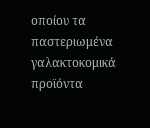οποίου τα παστεριωμένα γαλακτοκομικά προϊόντα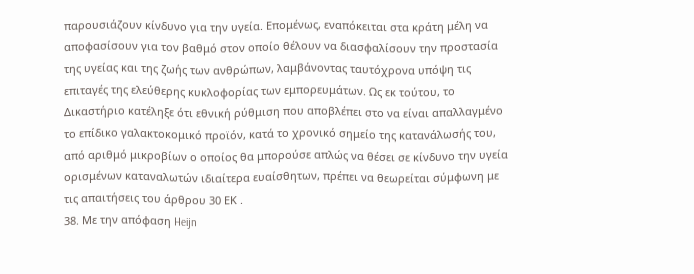παρουσιάζουν κίνδυνο για την υγεία. Επομένως, εναπόκειται στα κράτη μέλη να αποφασίσουν για τον βαθμό στον οποίο θέλουν να διασφαλίσουν την προστασία της υγείας και της ζωής των ανθρώπων, λαμβάνοντας ταυτόχρονα υπόψη τις επιταγές της ελεύθερης κυκλοφορίας των εμπορευμάτων. Ως εκ τούτου, το Δικαστήριο κατέληξε ότι εθνική ρύθμιση που αποβλέπει στο να είναι απαλλαγμένο το επίδικο γαλακτοκομικό προϊόν, κατά το χρονικό σημείο της κατανάλωσής του, από αριθμό μικροβίων ο οποίος θα μπορούσε απλώς να θέσει σε κίνδυνο την υγεία ορισμένων καταναλωτών ιδιαίτερα ευαίσθητων, πρέπει να θεωρείται σύμφωνη με τις απαιτήσεις του άρθρου 30 ΕΚ .
38. Με την απόφαση Heijn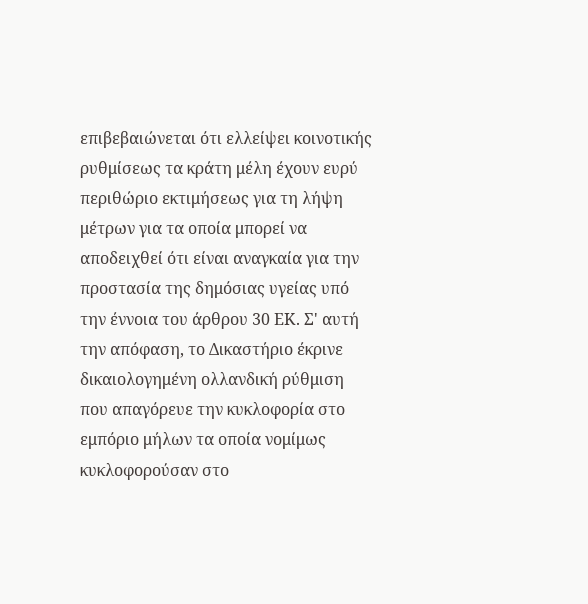επιβεβαιώνεται ότι ελλείψει κοινοτικής ρυθμίσεως τα κράτη μέλη έχουν ευρύ περιθώριο εκτιμήσεως για τη λήψη μέτρων για τα οποία μπορεί να αποδειχθεί ότι είναι αναγκαία για την προστασία της δημόσιας υγείας υπό την έννοια του άρθρου 30 ΕΚ. Σ' αυτή την απόφαση, το Δικαστήριο έκρινε δικαιολογημένη ολλανδική ρύθμιση που απαγόρευε την κυκλοφορία στο εμπόριο μήλων τα οποία νομίμως κυκλοφορούσαν στο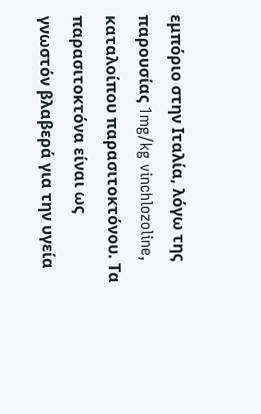εμπόριο στην Ιταλία, λόγω της παρουσίας 1mg/kg vinchlozoline, καταλοίπου παρασιτοκτόνου. Τα παρασιτοκτόνα είναι ως γνωστόν βλαβερά για την υγεία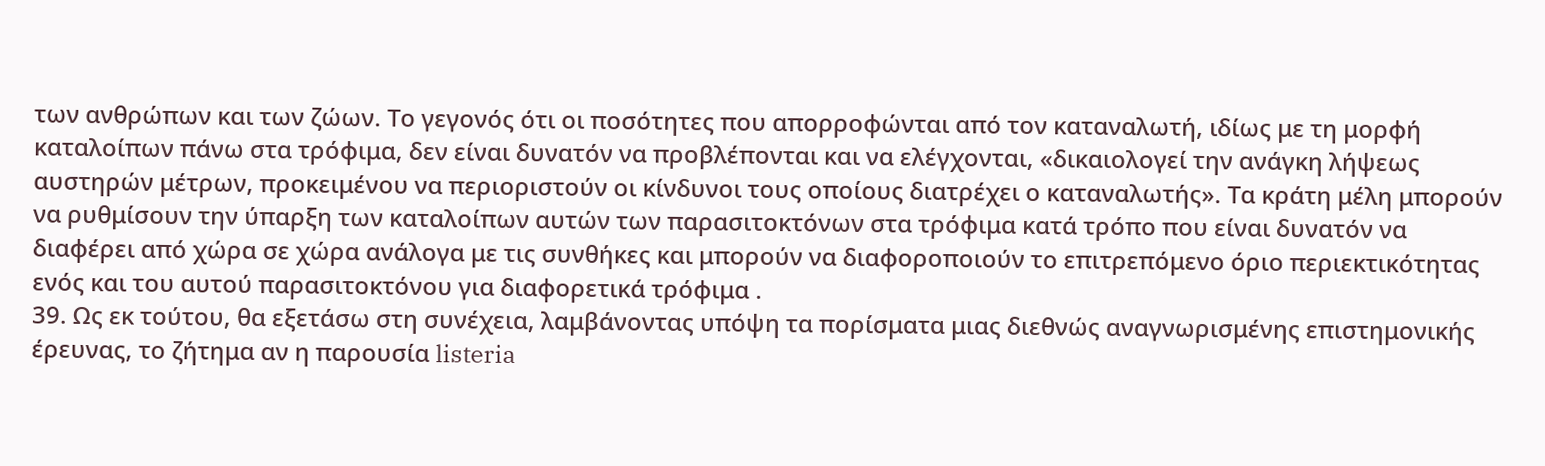των ανθρώπων και των ζώων. Το γεγονός ότι οι ποσότητες που απορροφώνται από τον καταναλωτή, ιδίως με τη μορφή καταλοίπων πάνω στα τρόφιμα, δεν είναι δυνατόν να προβλέπονται και να ελέγχονται, «δικαιολογεί την ανάγκη λήψεως αυστηρών μέτρων, προκειμένου να περιοριστούν οι κίνδυνοι τους οποίους διατρέχει ο καταναλωτής». Τα κράτη μέλη μπορούν να ρυθμίσουν την ύπαρξη των καταλοίπων αυτών των παρασιτοκτόνων στα τρόφιμα κατά τρόπο που είναι δυνατόν να διαφέρει από χώρα σε χώρα ανάλογα με τις συνθήκες και μπορούν να διαφοροποιούν το επιτρεπόμενο όριο περιεκτικότητας ενός και του αυτού παρασιτοκτόνου για διαφορετικά τρόφιμα .
39. Ως εκ τούτου, θα εξετάσω στη συνέχεια, λαμβάνοντας υπόψη τα πορίσματα μιας διεθνώς αναγνωρισμένης επιστημονικής έρευνας, το ζήτημα αν η παρουσία listeria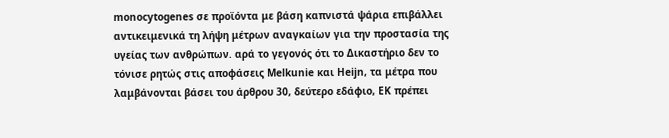monocytogenes σε προϊόντα με βάση καπνιστά ψάρια επιβάλλει αντικειμενικά τη λήψη μέτρων αναγκαίων για την προστασία της υγείας των ανθρώπων. αρά το γεγονός ότι το Δικαστήριο δεν το τόνισε ρητώς στις αποφάσεις Melkunie και Heijn, τα μέτρα που λαμβάνονται βάσει του άρθρου 30, δεύτερο εδάφιο, ΕΚ πρέπει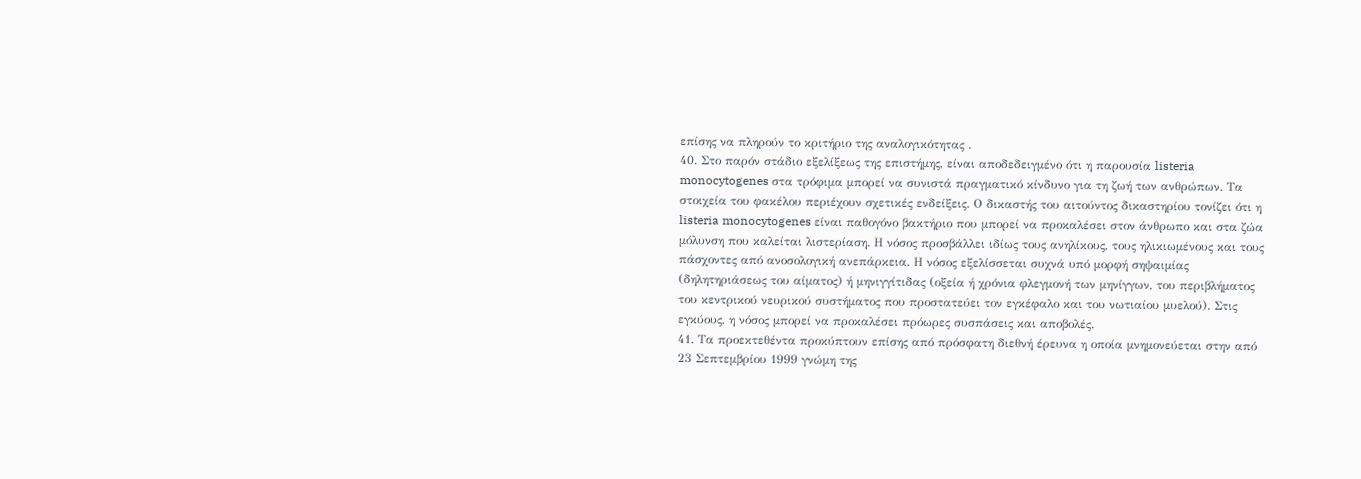επίσης να πληρούν το κριτήριο της αναλογικότητας .
40. Στο παρόν στάδιο εξελίξεως της επιστήμης, είναι αποδεδειγμένο ότι η παρουσία listeria monocytogenes στα τρόφιμα μπορεί να συνιστά πραγματικό κίνδυνο για τη ζωή των ανθρώπων. Τα στοιχεία του φακέλου περιέχουν σχετικές ενδείξεις. Ο δικαστής του αιτούντος δικαστηρίου τονίζει ότι η listeria monocytogenes είναι παθογόνο βακτήριο που μπορεί να προκαλέσει στον άνθρωπο και στα ζώα μόλυνση που καλείται λιστερίαση. Η νόσος προσβάλλει ιδίως τους ανηλίκους, τους ηλικιωμένους και τους πάσχοντες από ανοσολογική ανεπάρκεια. Η νόσος εξελίσσεται συχνά υπό μορφή σηψαιμίας (δηλητηριάσεως του αίματος) ή μηνιγγίτιδας (οξεία ή χρόνια φλεγμονή των μηνίγγων, του περιβλήματος του κεντρικού νευρικού συστήματος που προστατεύει τον εγκέφαλο και του νωτιαίου μυελού). Στις εγκύους, η νόσος μπορεί να προκαλέσει πρόωρες συσπάσεις και αποβολές.
41. Τα προεκτεθέντα προκύπτουν επίσης από πρόσφατη διεθνή έρευνα η οποία μνημονεύεται στην από 23 Σεπτεμβρίου 1999 γνώμη της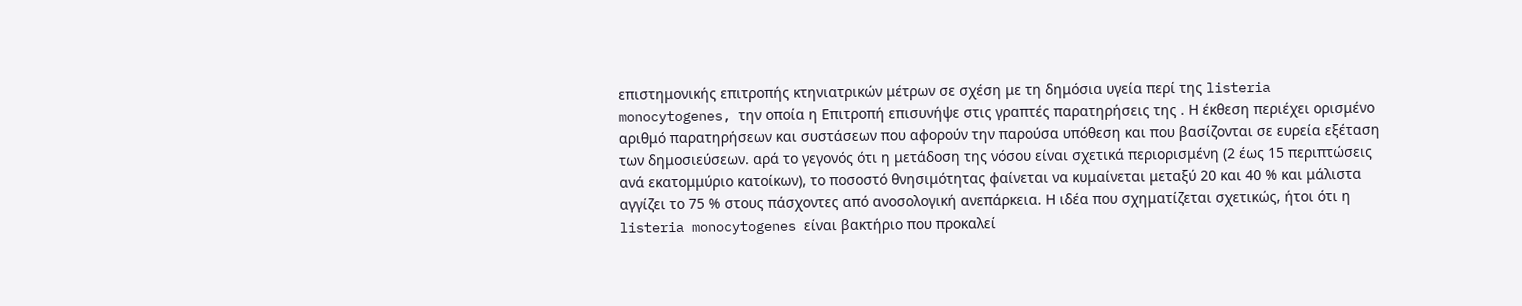επιστημονικής επιτροπής κτηνιατρικών μέτρων σε σχέση με τη δημόσια υγεία περί της listeria monocytogenes, την οποία η Επιτροπή επισυνήψε στις γραπτές παρατηρήσεις της . Η έκθεση περιέχει ορισμένο αριθμό παρατηρήσεων και συστάσεων που αφορούν την παρούσα υπόθεση και που βασίζονται σε ευρεία εξέταση των δημοσιεύσεων. αρά το γεγονός ότι η μετάδοση της νόσου είναι σχετικά περιορισμένη (2 έως 15 περιπτώσεις ανά εκατομμύριο κατοίκων), το ποσοστό θνησιμότητας φαίνεται να κυμαίνεται μεταξύ 20 και 40 % και μάλιστα αγγίζει το 75 % στους πάσχοντες από ανοσολογική ανεπάρκεια. Η ιδέα που σχηματίζεται σχετικώς, ήτοι ότι η listeria monocytogenes είναι βακτήριο που προκαλεί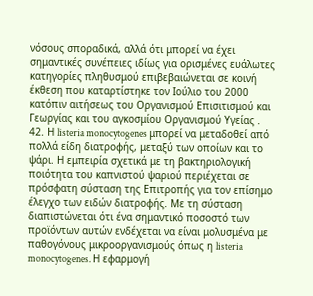νόσους σποραδικά, αλλά ότι μπορεί να έχει σημαντικές συνέπειες ιδίως για ορισμένες ευάλωτες κατηγορίες πληθυσμού επιβεβαιώνεται σε κοινή έκθεση που καταρτίστηκε τον Ιούλιο του 2000 κατόπιν αιτήσεως του Οργανισμού Επισιτισμού και Γεωργίας και του αγκοσμίου Οργανισμού Υγείας .
42. Η listeria monocytogenes μπορεί να μεταδοθεί από πολλά είδη διατροφής, μεταξύ των οποίων και το ψάρι. Η εμπειρία σχετικά με τη βακτηριολογική ποιότητα του καπνιστού ψαριού περιέχεται σε πρόσφατη σύσταση της Επιτροπής για τον επίσημο έλεγχο των ειδών διατροφής. Με τη σύσταση διαπιστώνεται ότι ένα σημαντικό ποσοστό των προϊόντων αυτών ενδέχεται να είναι μολυσμένα με παθογόνους μικροοργανισμούς όπως η listeria monocytogenes. Η εφαρμογή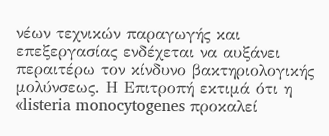νέων τεχνικών παραγωγής και επεξεργασίας ενδέχεται να αυξάνει περαιτέρω τον κίνδυνο βακτηριολογικής μολύνσεως. Η Επιτροπή εκτιμά ότι η «listeria monocytogenes προκαλεί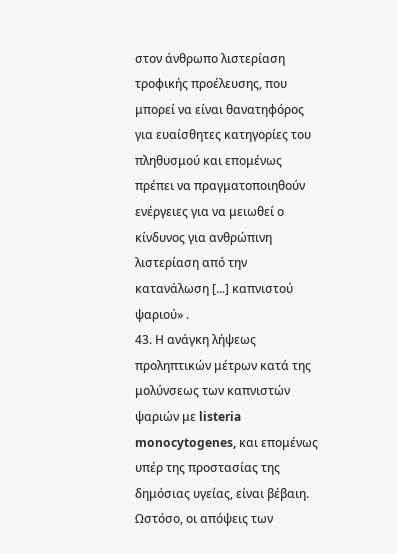στον άνθρωπο λιστερίαση τροφικής προέλευσης, που μπορεί να είναι θανατηφόρος για ευαίσθητες κατηγορίες του πληθυσμού και επομένως πρέπει να πραγματοποιηθούν ενέργειες για να μειωθεί ο κίνδυνος για ανθρώπινη λιστερίαση από την κατανάλωση [...] καπνιστού ψαριού» .
43. Η ανάγκη λήψεως προληπτικών μέτρων κατά της μολύνσεως των καπνιστών ψαριών με listeria monocytogenes, και επομένως υπέρ της προστασίας της δημόσιας υγείας, είναι βέβαιη. Ωστόσο, οι απόψεις των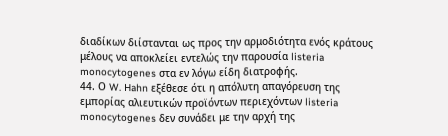διαδίκων διίστανται ως προς την αρμοδιότητα ενός κράτους μέλους να αποκλείει εντελώς την παρουσία listeria monocytogenes στα εν λόγω είδη διατροφής.
44. Ο W. Hahn εξέθεσε ότι η απόλυτη απαγόρευση της εμπορίας αλιευτικών προϊόντων περιεχόντων listeria monocytogenes δεν συνάδει με την αρχή της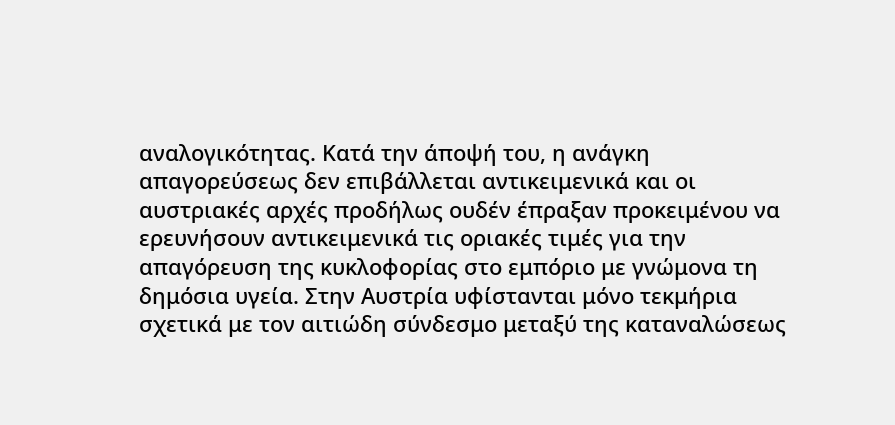αναλογικότητας. Κατά την άποψή του, η ανάγκη απαγορεύσεως δεν επιβάλλεται αντικειμενικά και οι αυστριακές αρχές προδήλως ουδέν έπραξαν προκειμένου να ερευνήσουν αντικειμενικά τις οριακές τιμές για την απαγόρευση της κυκλοφορίας στο εμπόριο με γνώμονα τη δημόσια υγεία. Στην Αυστρία υφίστανται μόνο τεκμήρια σχετικά με τον αιτιώδη σύνδεσμο μεταξύ της καταναλώσεως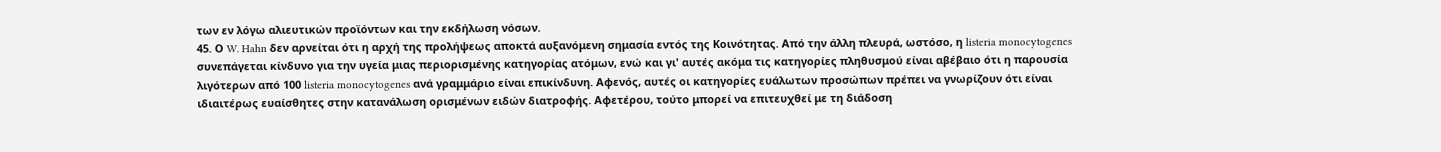των εν λόγω αλιευτικών προϊόντων και την εκδήλωση νόσων.
45. Ο W. Hahn δεν αρνείται ότι η αρχή της προλήψεως αποκτά αυξανόμενη σημασία εντός της Κοινότητας. Από την άλλη πλευρά, ωστόσο, η listeria monocytogenes συνεπάγεται κίνδυνο για την υγεία μιας περιορισμένης κατηγορίας ατόμων, ενώ και γι' αυτές ακόμα τις κατηγορίες πληθυσμού είναι αβέβαιο ότι η παρουσία λιγότερων από 100 listeria monocytogenes ανά γραμμάριο είναι επικίνδυνη. Αφενός, αυτές οι κατηγορίες ευάλωτων προσώπων πρέπει να γνωρίζουν ότι είναι ιδιαιτέρως ευαίσθητες στην κατανάλωση ορισμένων ειδών διατροφής. Αφετέρου, τούτο μπορεί να επιτευχθεί με τη διάδοση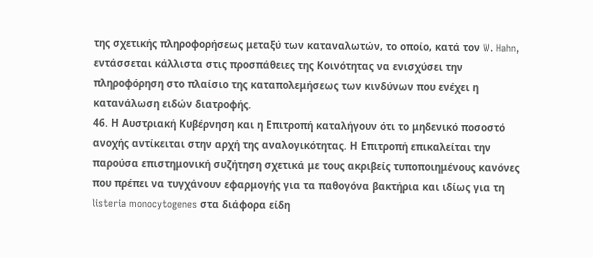της σχετικής πληροφορήσεως μεταξύ των καταναλωτών, το οποίο, κατά τον W. Hahn, εντάσσεται κάλλιστα στις προσπάθειες της Κοινότητας να ενισχύσει την πληροφόρηση στο πλαίσιο της καταπολεμήσεως των κινδύνων που ενέχει η κατανάλωση ειδών διατροφής.
46. Η Αυστριακή Κυβέρνηση και η Επιτροπή καταλήγουν ότι το μηδενικό ποσοστό ανοχής αντίκειται στην αρχή της αναλογικότητας. Η Επιτροπή επικαλείται την παρούσα επιστημονική συζήτηση σχετικά με τους ακριβείς τυποποιημένους κανόνες που πρέπει να τυγχάνουν εφαρμογής για τα παθογόνα βακτήρια και ιδίως για τη listeria monocytogenes στα διάφορα είδη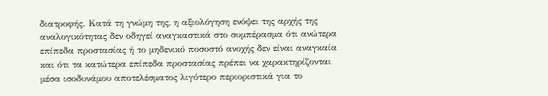διατροφής. Κατά τη γνώμη της, η αξιολόγηση ενόψει της αρχής της αναλογικότητας δεν οδηγεί αναγκαστικά στο συμπέρασμα ότι ανώτερα επίπεδα προστασίας ή το μηδενικό ποσοστό ανοχής δεν είναι αναγκαία και ότι τα κατώτερα επίπεδα προστασίας πρέπει να χαρακτηρίζονται μέσα ισοδυνάμου αποτελέσματος λιγότερο περιοριστικά για το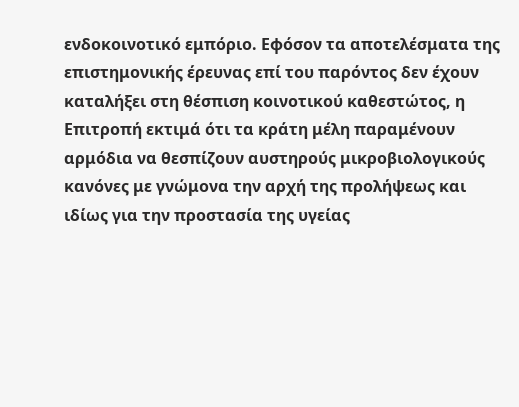ενδοκοινοτικό εμπόριο. Εφόσον τα αποτελέσματα της επιστημονικής έρευνας επί του παρόντος δεν έχουν καταλήξει στη θέσπιση κοινοτικού καθεστώτος, η Επιτροπή εκτιμά ότι τα κράτη μέλη παραμένουν αρμόδια να θεσπίζουν αυστηρούς μικροβιολογικούς κανόνες με γνώμονα την αρχή της προλήψεως και ιδίως για την προστασία της υγείας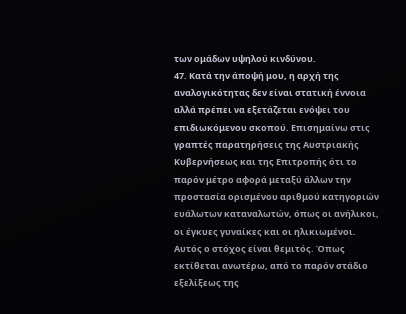των ομάδων υψηλού κινδύνου.
47. Κατά την άποψή μου, η αρχή της αναλογικότητας δεν είναι στατική έννοια αλλά πρέπει να εξετάζεται ενόψει του επιδιωκόμενου σκοπού. Επισημαίνω στις γραπτές παρατηρήσεις της Αυστριακής Κυβερνήσεως και της Επιτροπής ότι το παρόν μέτρο αφορά μεταξύ άλλων την προστασία ορισμένου αριθμού κατηγοριών ευάλωτων καταναλωτών, όπως οι ανήλικοι, οι έγκυες γυναίκες και οι ηλικιωμένοι. Αυτός ο στόχος είναι θεμιτός. Όπως εκτίθεται ανωτέρω, από το παρόν στάδιο εξελίξεως της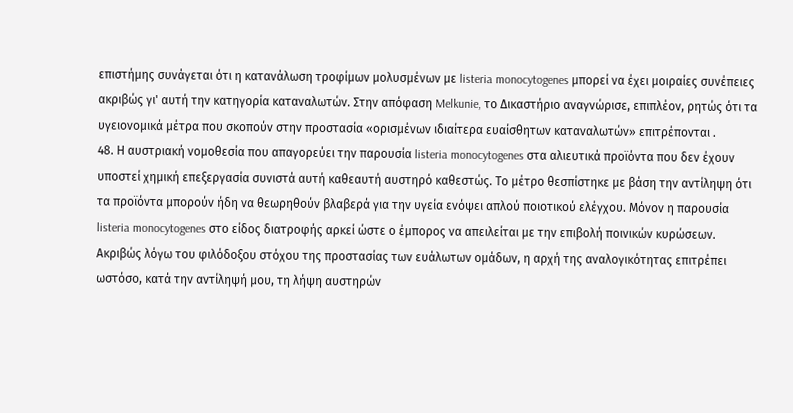επιστήμης συνάγεται ότι η κατανάλωση τροφίμων μολυσμένων με listeria monocytogenes μπορεί να έχει μοιραίες συνέπειες ακριβώς γι' αυτή την κατηγορία καταναλωτών. Στην απόφαση Melkunie, το Δικαστήριο αναγνώρισε, επιπλέον, ρητώς ότι τα υγειονομικά μέτρα που σκοπούν στην προστασία «ορισμένων ιδιαίτερα ευαίσθητων καταναλωτών» επιτρέπονται .
48. Η αυστριακή νομοθεσία που απαγορεύει την παρουσία listeria monocytogenes στα αλιευτικά προϊόντα που δεν έχουν υποστεί χημική επεξεργασία συνιστά αυτή καθεαυτή αυστηρό καθεστώς. Το μέτρο θεσπίστηκε με βάση την αντίληψη ότι τα προϊόντα μπορούν ήδη να θεωρηθούν βλαβερά για την υγεία ενόψει απλού ποιοτικού ελέγχου. Μόνον η παρουσία listeria monocytogenes στο είδος διατροφής αρκεί ώστε ο έμπορος να απειλείται με την επιβολή ποινικών κυρώσεων. Ακριβώς λόγω του φιλόδοξου στόχου της προστασίας των ευάλωτων ομάδων, η αρχή της αναλογικότητας επιτρέπει ωστόσο, κατά την αντίληψή μου, τη λήψη αυστηρών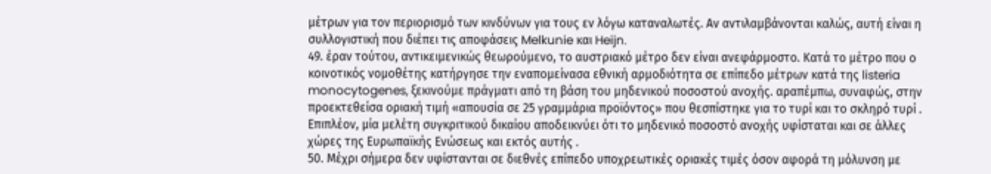μέτρων για τον περιορισμό των κινδύνων για τους εν λόγω καταναλωτές. Αν αντιλαμβάνονται καλώς, αυτή είναι η συλλογιστική που διέπει τις αποφάσεις Melkunie και Heijn.
49. έραν τούτου, αντικειμενικώς θεωρούμενο, το αυστριακό μέτρο δεν είναι ανεφάρμοστο. Κατά το μέτρο που ο κοινοτικός νομοθέτης κατήργησε την εναπομείνασα εθνική αρμοδιότητα σε επίπεδο μέτρων κατά της listeria monocytogenes, ξεκινούμε πράγματι από τη βάση του μηδενικού ποσοστού ανοχής. αραπέμπω, συναφώς, στην προεκτεθείσα οριακή τιμή «απουσία σε 25 γραμμάρια προϊόντος» που θεσπίστηκε για το τυρί και το σκληρό τυρί . Επιπλέον, μία μελέτη συγκριτικού δικαίου αποδεικνύει ότι το μηδενικό ποσοστό ανοχής υφίσταται και σε άλλες χώρες της Ευρωπαϊκής Ενώσεως και εκτός αυτής .
50. Μέχρι σήμερα δεν υφίστανται σε διεθνές επίπεδο υποχρεωτικές οριακές τιμές όσον αφορά τη μόλυνση με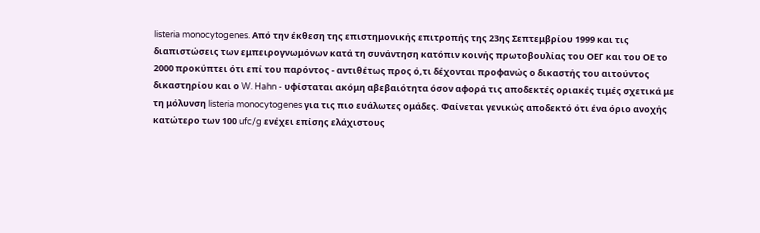listeria monocytogenes. Από την έκθεση της επιστημονικής επιτροπής της 23ης Σεπτεμβρίου 1999 και τις διαπιστώσεις των εμπειρογνωμόνων κατά τη συνάντηση κατόπιν κοινής πρωτοβουλίας του OΕΓ και του ΟΕ το 2000 προκύπτει ότι επί του παρόντος - αντιθέτως προς ό,τι δέχονται προφανώς ο δικαστής του αιτούντος δικαστηρίου και ο W. Hahn - υφίσταται ακόμη αβεβαιότητα όσον αφορά τις αποδεκτές οριακές τιμές σχετικά με τη μόλυνση listeria monocytogenes για τις πιο ευάλωτες ομάδες. Φαίνεται γενικώς αποδεκτό ότι ένα όριο ανοχής κατώτερο των 100 ufc/g ενέχει επίσης ελάχιστους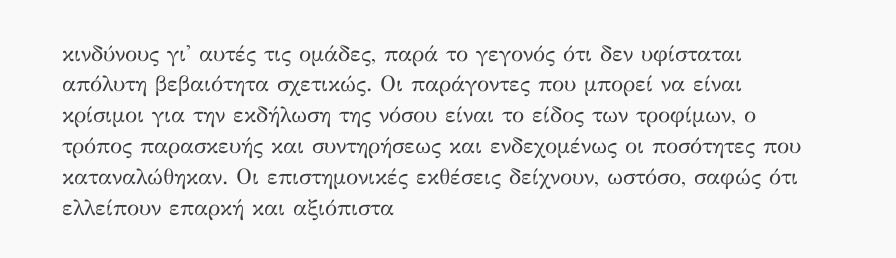κινδύνους γι' αυτές τις ομάδες, παρά το γεγονός ότι δεν υφίσταται απόλυτη βεβαιότητα σχετικώς. Οι παράγοντες που μπορεί να είναι κρίσιμοι για την εκδήλωση της νόσου είναι το είδος των τροφίμων, ο τρόπος παρασκευής και συντηρήσεως και ενδεχομένως οι ποσότητες που καταναλώθηκαν. Οι επιστημονικές εκθέσεις δείχνουν, ωστόσο, σαφώς ότι ελλείπουν επαρκή και αξιόπιστα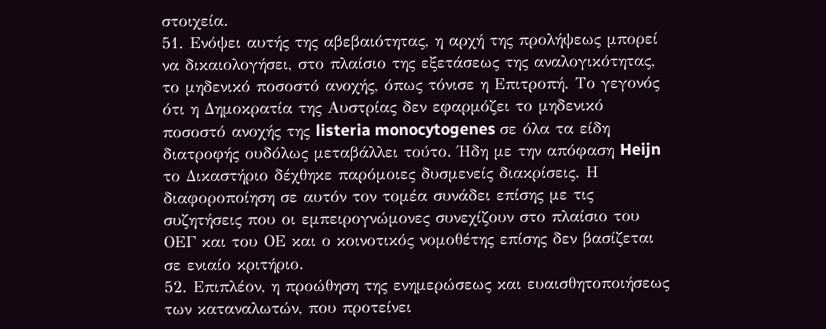στοιχεία.
51. Ενόψει αυτής της αβεβαιότητας, η αρχή της προλήψεως μπορεί να δικαιολογήσει, στο πλαίσιο της εξετάσεως της αναλογικότητας, το μηδενικό ποσοστό ανοχής, όπως τόνισε η Επιτροπή. Το γεγονός ότι η Δημοκρατία της Αυστρίας δεν εφαρμόζει το μηδενικό ποσοστό ανοχής της listeria monocytogenes σε όλα τα είδη διατροφής ουδόλως μεταβάλλει τούτο. Ήδη με την απόφαση Heijn το Δικαστήριο δέχθηκε παρόμοιες δυσμενείς διακρίσεις. Η διαφοροποίηση σε αυτόν τον τομέα συνάδει επίσης με τις συζητήσεις που οι εμπειρογνώμονες συνεχίζουν στο πλαίσιο του OΕΓ και του ΟΕ και ο κοινοτικός νομοθέτης επίσης δεν βασίζεται σε ενιαίο κριτήριο.
52. Επιπλέον, η προώθηση της ενημερώσεως και ευαισθητοποιήσεως των καταναλωτών, που προτείνει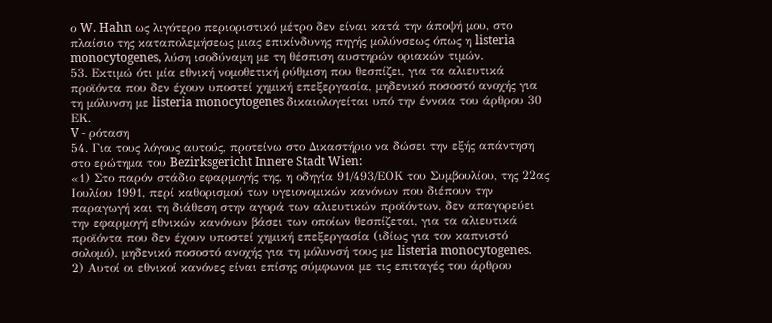ο W. Hahn ως λιγότερο περιοριστικό μέτρο δεν είναι κατά την άποψή μου, στο πλαίσιο της καταπολεμήσεως μιας επικίνδυνης πηγής μολύνσεως όπως η listeria monocytogenes, λύση ισοδύναμη με τη θέσπιση αυστηρών οριακών τιμών.
53. Εκτιμώ ότι μία εθνική νομοθετική ρύθμιση που θεσπίζει, για τα αλιευτικά προϊόντα που δεν έχουν υποστεί χημική επεξεργασία, μηδενικό ποσοστό ανοχής για τη μόλυνση με listeria monocytogenes δικαιολογείται υπό την έννοια του άρθρου 30 ΕΚ.
V - ρόταση
54. Για τους λόγους αυτούς, προτείνω στο Δικαστήριο να δώσει την εξής απάντηση στο ερώτημα του Bezirksgericht Innere Stadt Wien:
«1) Στο παρόν στάδιο εφαρμογής της, η οδηγία 91/493/ΕΟΚ του Συμβουλίου, της 22ας Ιουλίου 1991, περί καθορισμού των υγειονομικών κανόνων που διέπουν την παραγωγή και τη διάθεση στην αγορά των αλιευτικών προϊόντων, δεν απαγορεύει την εφαρμογή εθνικών κανόνων βάσει των οποίων θεσπίζεται, για τα αλιευτικά προϊόντα που δεν έχουν υποστεί χημική επεξεργασία (ιδίως για τον καπνιστό σολομό), μηδενικό ποσοστό ανοχής για τη μόλυνσή τους με listeria monocytogenes.
2) Αυτοί οι εθνικοί κανόνες είναι επίσης σύμφωνοι με τις επιταγές του άρθρου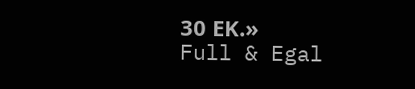30 ΕΚ.»
Full & Egal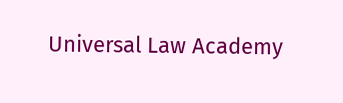Universal Law Academy